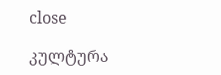close

კულტურა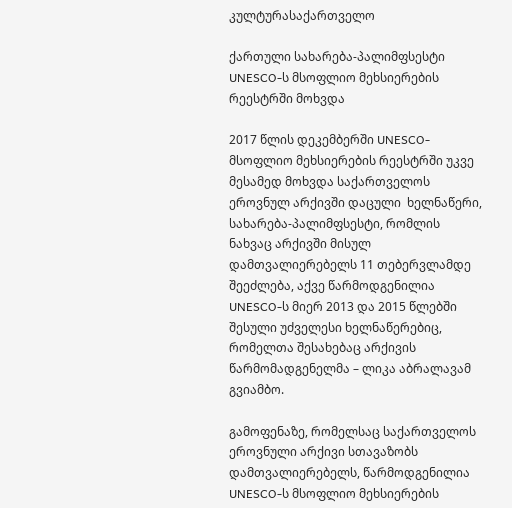კულტურასაქართველო

ქართული სახარება-პალიმფსესტი UNESCO-ს მსოფლიო მეხსიერების რეესტრში მოხვდა

2017 წლის დეკემბერში UNESCO- მსოფლიო მეხსიერების რეესტრში უკვე მესამედ მოხვდა საქართველოს ეროვნულ არქივში დაცული  ხელნაწერი, სახარება-პალიმფსესტი, რომლის ნახვაც არქივში მისულ დამთვალიერებელს 11 თებერვლამდე  შეეძლება, აქვე წარმოდგენილია UNESCO-ს მიერ 2013 და 2015 წლებში შესული უძველესი ხელნაწერებიც, რომელთა შესახებაც არქივის წარმომადგენელმა – ლიკა აბრალავამ გვიამბო.

გამოფენაზე, რომელსაც საქართველოს ეროვნული არქივი სთავაზობს დამთვალიერებელს, წარმოდგენილია  UNESCO-ს მსოფლიო მეხსიერების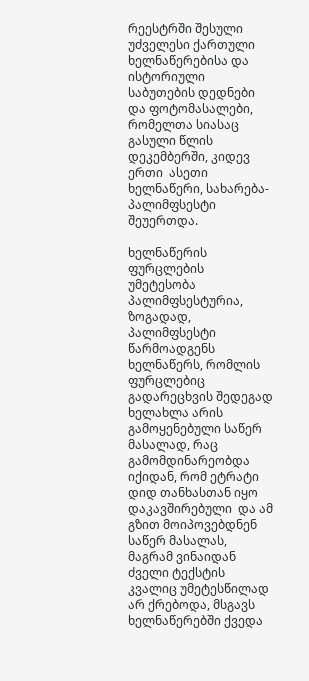რეესტრში შესული უძველესი ქართული ხელნაწერებისა და ისტორიული საბუთების დედნები და ფოტომასალები, რომელთა სიასაც გასული წლის დეკემბერში, კიდევ ერთი  ასეთი ხელნაწერი, სახარება-პალიმფსესტი შეუერთდა.

ხელნაწერის ფურცლების უმეტესობა პალიმფსესტურია, ზოგადად, პალიმფსესტი  წარმოადგენს ხელნაწერს, რომლის ფურცლებიც გადარეცხვის შედეგად ხელახლა არის გამოყენებული საწერ მასალად, რაც გამომდინარეობდა იქიდან, რომ ეტრატი დიდ თანხასთან იყო დაკავშირებული  და ამ გზით მოიპოვებდნენ საწერ მასალას, მაგრამ ვინაიდან ძველი ტექსტის კვალიც უმეტესწილად არ ქრებოდა, მსგავს ხელნაწერებში ქვედა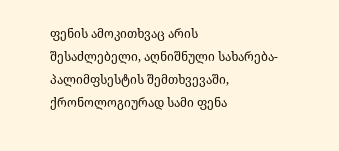ფენის ამოკითხვაც არის შესაძლებელი, აღნიშნული სახარება-პალიმფსესტის შემთხვევაში,  ქრონოლოგიურად სამი ფენა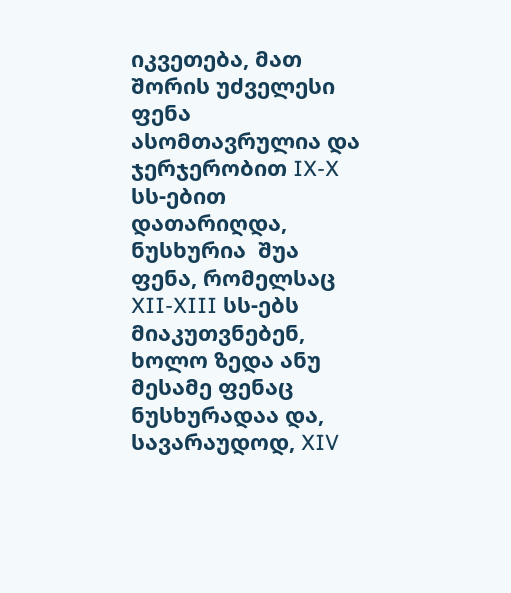იკვეთება, მათ შორის უძველესი ფენა ასომთავრულია და  ჯერჯერობით IX-X სს-ებით დათარიღდა, ნუსხურია  შუა ფენა, რომელსაც XII-XIII სს-ებს მიაკუთვნებენ, ხოლო ზედა ანუ მესამე ფენაც ნუსხურადაა და, სავარაუდოდ, XIV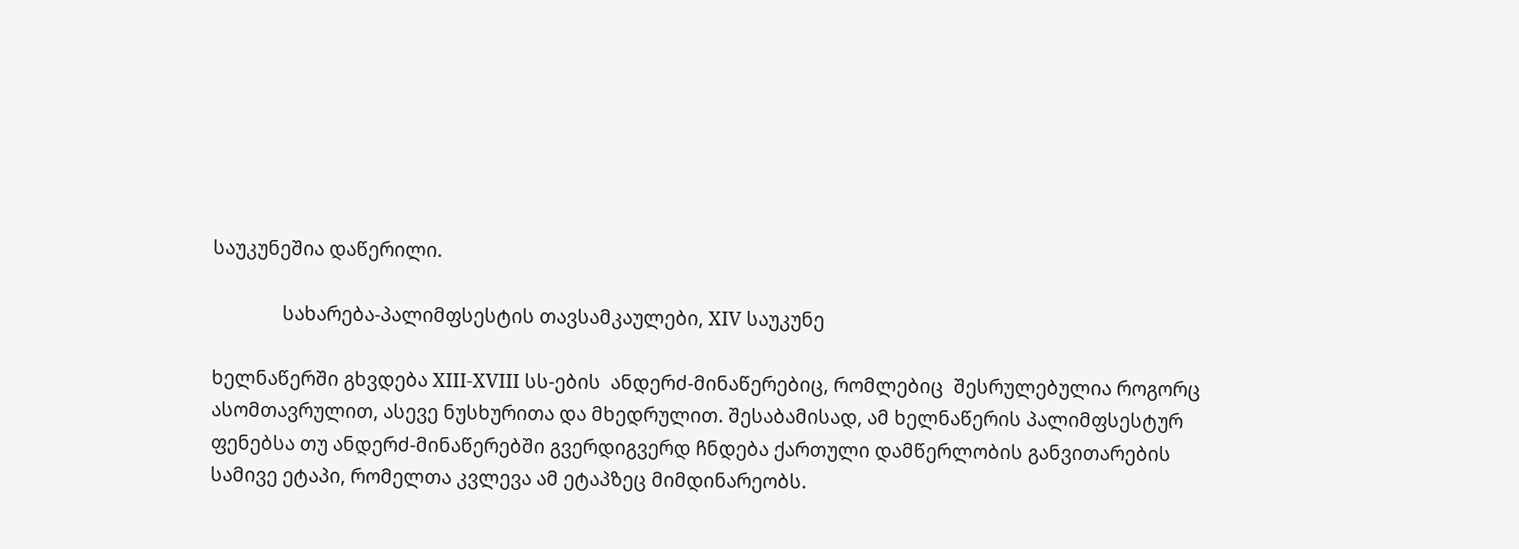საუკუნეშია დაწერილი.

              სახარება-პალიმფსესტის თავსამკაულები, XIV საუკუნე

ხელნაწერში გხვდება XIII-XVIII სს-ების  ანდერძ-მინაწერებიც, რომლებიც  შესრულებულია როგორც ასომთავრულით, ასევე ნუსხურითა და მხედრულით. შესაბამისად, ამ ხელნაწერის პალიმფსესტურ ფენებსა თუ ანდერძ-მინაწერებში გვერდიგვერდ ჩნდება ქართული დამწერლობის განვითარების სამივე ეტაპი, რომელთა კვლევა ამ ეტაპზეც მიმდინარეობს.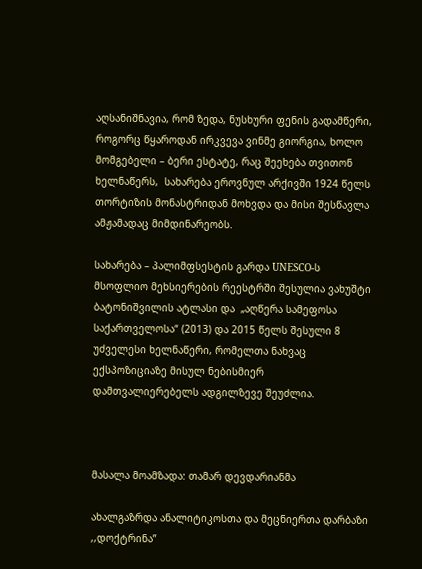აღსანიშნავია, რომ ზედა, ნუსხური ფენის გადამწერი, როგორც წყაროდან ირკვევა ვინმე გიორგია, ხოლო მომგებელი – ბერი ესტატე, რაც შეეხება თვითონ ხელნაწერს,  სახარება ეროვნულ არქივში 1924 წელს თორტიზის მონასტრიდან მოხვდა და მისი შესწავლა ამჟამადაც მიმდინარეობს.

სახარება – პალიმფსესტის გარდა UNESCO-ს მსოფლიო მეხსიერების რეესტრში შესულია ვახუშტი ბატონიშვილის ატლასი და  „აღწერა სამეფოსა საქართველოსა“ (2013) და 2015 წელს შესული 8 უძველესი ხელნაწერი, რომელთა ნახვაც ექსპოზიციაზე მისულ ნებისმიერ დამთვალიერებელს ადგილზევე შეუძლია.



მასალა მოამზადა: თამარ დევდარიანმა

ახალგაზრდა ანალიტიკოსთა და მეცნიერთა დარბაზი ,,დოქტრინა”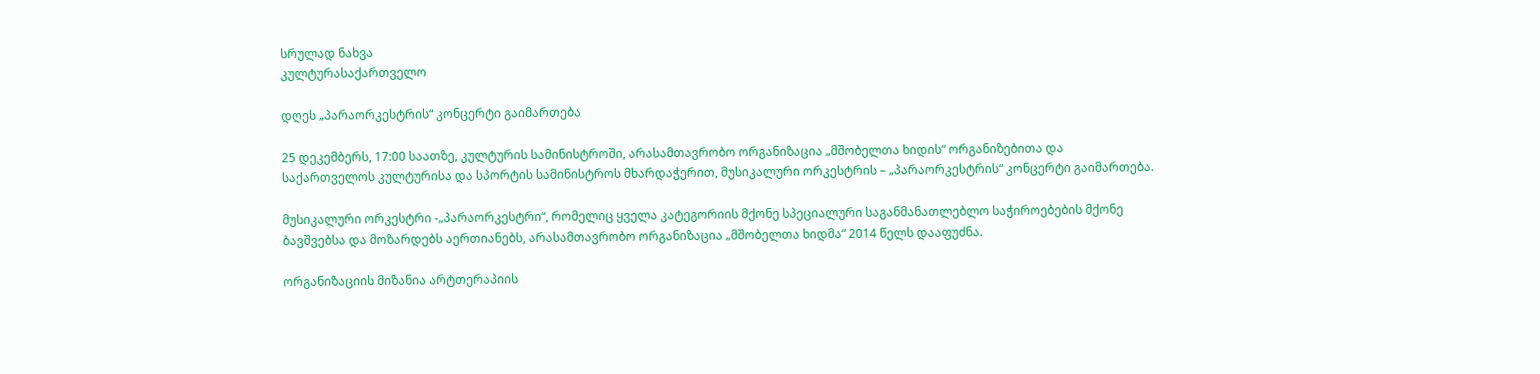სრულად ნახვა
კულტურასაქართველო

დღეს „პარაორკესტრის“ კონცერტი გაიმართება

25 დეკემბერს, 17:00 საათზე, კულტურის სამინისტროში, არასამთავრობო ორგანიზაცია „მშობელთა ხიდის“ ორგანიზებითა და საქართველოს კულტურისა და სპორტის სამინისტროს მხარდაჭერით, მუსიკალური ორკესტრის – „პარაორკესტრის“ კონცერტი გაიმართება.

მუსიკალური ორკესტრი -„პარაორკესტრი“, რომელიც ყველა კატეგორიის მქონე სპეციალური საგანმანათლებლო საჭიროებების მქონე ბავშვებსა და მოზარდებს აერთიანებს, არასამთავრობო ორგანიზაცია „მშობელთა ხიდმა“ 2014 წელს დააფუძნა.

ორგანიზაციის მიზანია არტთერაპიის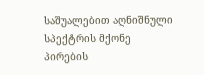საშუალებით აღნიშნული სპექტრის მქონე პირების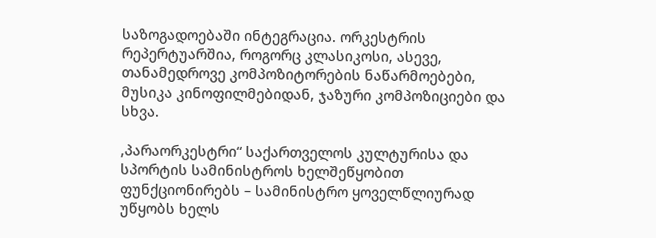საზოგადოებაში ინტეგრაცია. ორკესტრის რეპერტუარშია, როგორც კლასიკოსი, ასევე, თანამედროვე კომპოზიტორების ნაწარმოებები, მუსიკა კინოფილმებიდან, ჯაზური კომპოზიციები და სხვა.

,პარაორკესტრი“ საქართველოს კულტურისა და სპორტის სამინისტროს ხელშეწყობით ფუნქციონირებს – სამინისტრო ყოველწლიურად უწყობს ხელს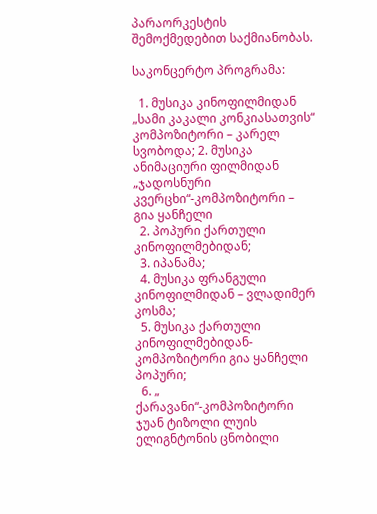პარაორკესტის შემოქმედებით საქმიანობას.

საკონცერტო პროგრამა:

  1. მუსიკა კინოფილმიდან „სამი კაკალი კონკიასათვის“ კომპოზიტორი – კარელ სვობოდა; 2. მუსიკა ანიმაციური ფილმიდან „ჯადოსნური კვერცხი“-კომპოზიტორი – გია ყანჩელი
  2. პოპური ქართული კინოფილმებიდან;
  3. იპანამა;
  4. მუსიკა ფრანგული კინოფილმიდან – ვლადიმერ კოსმა;
  5. მუსიკა ქართული კინოფილმებიდან- კომპოზიტორი გია ყანჩელი პოპური;
  6. „ ქარავანი“-კომპოზიტორი ჯუან ტიზოლი ლუის ელიგნტონის ცნობილი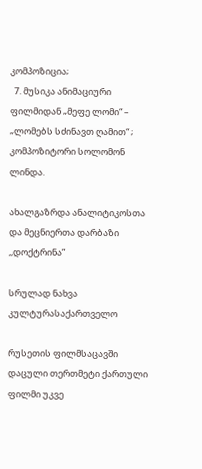კომპოზიცია;
  7. მუსიკა ანიმაციური ფილმიდან „მეფე ლომი“ – „ლომებს სძინავთ ღამით“ ; კომპოზიტორი სოლომონ ლინდა.

ახალგაზრდა ანალიტიკოსთა და მეცნიერთა დარბაზი ,,დოქტრინა”

სრულად ნახვა
კულტურასაქართველო

რუსეთის ფილმსაცავში დაცული თერთმეტი ქართული ფილმი უკვე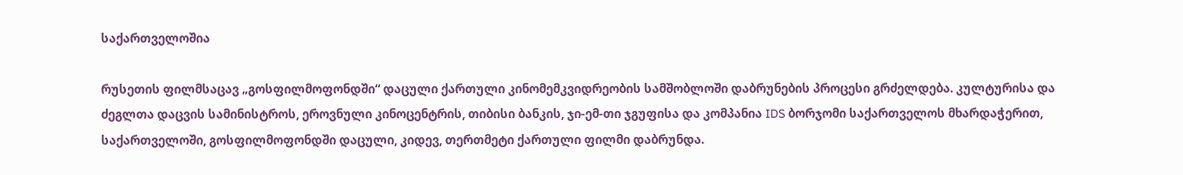საქართველოშია

რუსეთის ფილმსაცავ „გოსფილმოფონდში“ დაცული ქართული კინომემკვიდრეობის სამშობლოში დაბრუნების პროცესი გრძელდება. კულტურისა და ძეგლთა დაცვის სამინისტროს, ეროვნული კინოცენტრის, თიბისი ბანკის, ჯი-ემ-თი ჯგუფისა და კომპანია IDS ბორჯომი საქართველოს მხარდაჭერით, საქართველოში, გოსფილმოფონდში დაცული, კიდევ, თერთმეტი ქართული ფილმი დაბრუნდა.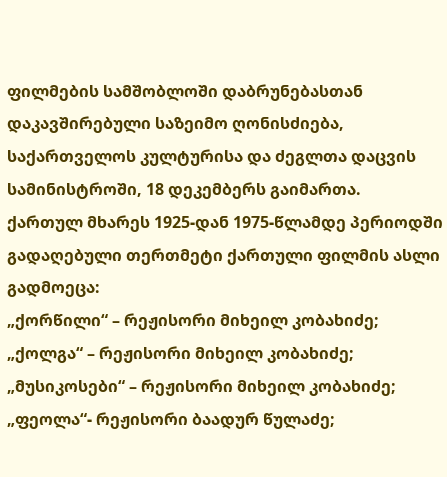ფილმების სამშობლოში დაბრუნებასთან დაკავშირებული საზეიმო ღონისძიება, საქართველოს კულტურისა და ძეგლთა დაცვის სამინისტროში, 18 დეკემბერს გაიმართა.
ქართულ მხარეს 1925-დან 1975-წლამდე პერიოდში გადაღებული თერთმეტი ქართული ფილმის ასლი გადმოეცა:
„ქორწილი“ – რეჟისორი მიხეილ კობახიძე;
„ქოლგა“ – რეჟისორი მიხეილ კობახიძე;
„მუსიკოსები“ – რეჟისორი მიხეილ კობახიძე;
„ფეოლა“- რეჟისორი ბაადურ წულაძე;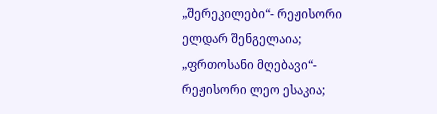„შერეკილები“- რეჟისორი ელდარ შენგელაია;
„ფრთოსანი მღებავი“- რეჟისორი ლეო ესაკია;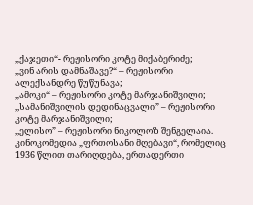„ქაჯეთი“- რეჟისორი კოტე მიქაბერიძე;
„ვინ არის დამნაშავე?“ – რეჟისორი ალექსანდრე წუწუნავა;
„ამოკი“ – რეჟისორი კოტე მარჯანიშვილი;
,,სამანიშვილის დედინაცვალი” – რეჟისორი კოტე მარჯანიშვილი;
,,ელისო” – რეჟისორი ნიკოლოზ შენგელაია.
კინოკომედია „ფრთოსანი მღებავი“, რომელიც 1936 წლით თარიღდება, ერთადერთი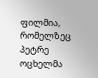ფილმია, რომელზეც პეტრე ოცხელმა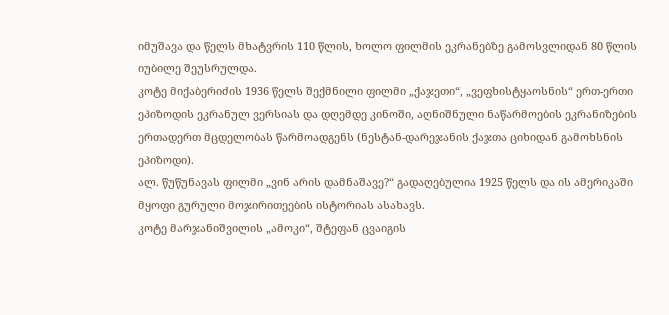იმუშავა და წელს მხატვრის 110 წლის, ხოლო ფილმის ეკრანებზე გამოსვლიდან 80 წლის იუბილე შეუსრულდა.
კოტე მიქაბერიძის 1936 წელს შექმნილი ფილმი „ქაჯეთი“, „ვეფხისტყაოსნის“ ერთ-ერთი ეპიზოდის ეკრანულ ვერსიას და დღემდე კინოში, აღნიშნული ნაწარმოების ეკრანიზების ერთადერთ მცდელობას წარმოადგენს (ნესტან-დარეჯანის ქაჯთა ციხიდან გამოხსნის ეპიზოდი).
ალ. წუწუნავას ფილმი „ვინ არის დამნაშავე?“ გადაღებულია 1925 წელს და ის ამერიკაში მყოფი გურული მოჯირითეების ისტორიას ასახავს.
კოტე მარჯანიშვილის „ამოკი“, შტეფან ცვაიგის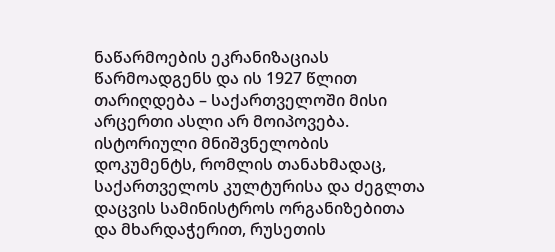ნაწარმოების ეკრანიზაციას წარმოადგენს და ის 1927 წლით თარიღდება – საქართველოში მისი არცერთი ასლი არ მოიპოვება.
ისტორიული მნიშვნელობის დოკუმენტს, რომლის თანახმადაც, საქართველოს კულტურისა და ძეგლთა დაცვის სამინისტროს ორგანიზებითა და მხარდაჭერით, რუსეთის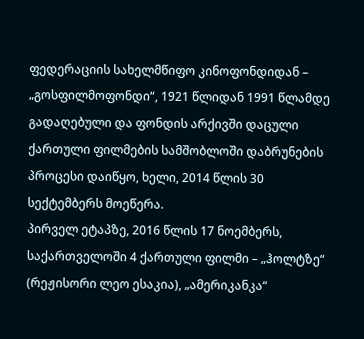ფედერაციის სახელმწიფო კინოფონდიდან – „გოსფილმოფონდი“, 1921 წლიდან 1991 წლამდე გადაღებული და ფონდის არქივში დაცული ქართული ფილმების სამშობლოში დაბრუნების პროცესი დაიწყო, ხელი, 2014 წლის 30 სექტემბერს მოეწერა.
პირველ ეტაპზე, 2016 წლის 17 ნოემბერს, საქართველოში 4 ქართული ფილმი – „ჰოლტზე“ (რეჟისორი ლეო ესაკია), „ამერიკანკა“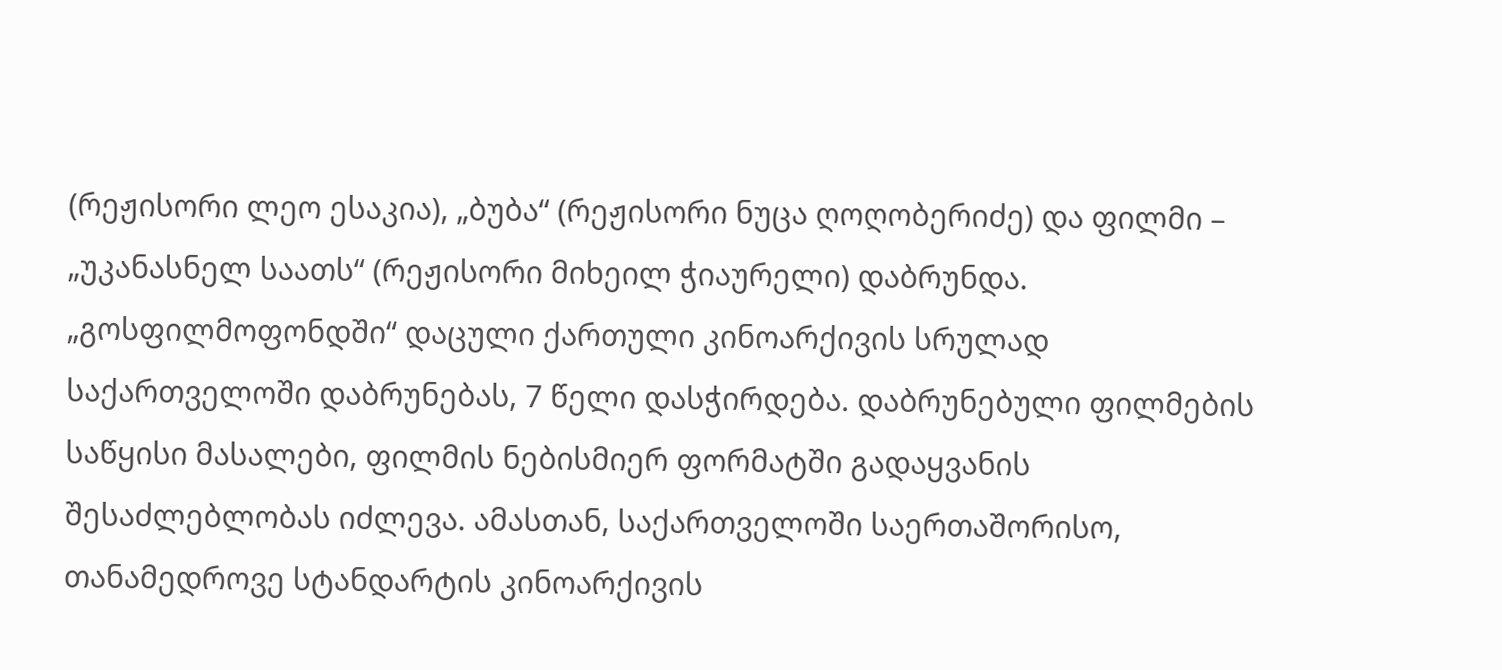(რეჟისორი ლეო ესაკია), „ბუბა“ (რეჟისორი ნუცა ღოღობერიძე) და ფილმი – „უკანასნელ საათს“ (რეჟისორი მიხეილ ჭიაურელი) დაბრუნდა.
„გოსფილმოფონდში“ დაცული ქართული კინოარქივის სრულად საქართველოში დაბრუნებას, 7 წელი დასჭირდება. დაბრუნებული ფილმების საწყისი მასალები, ფილმის ნებისმიერ ფორმატში გადაყვანის შესაძლებლობას იძლევა. ამასთან, საქართველოში საერთაშორისო, თანამედროვე სტანდარტის კინოარქივის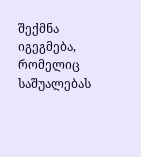შექმნა იგეგმება, რომელიც საშუალებას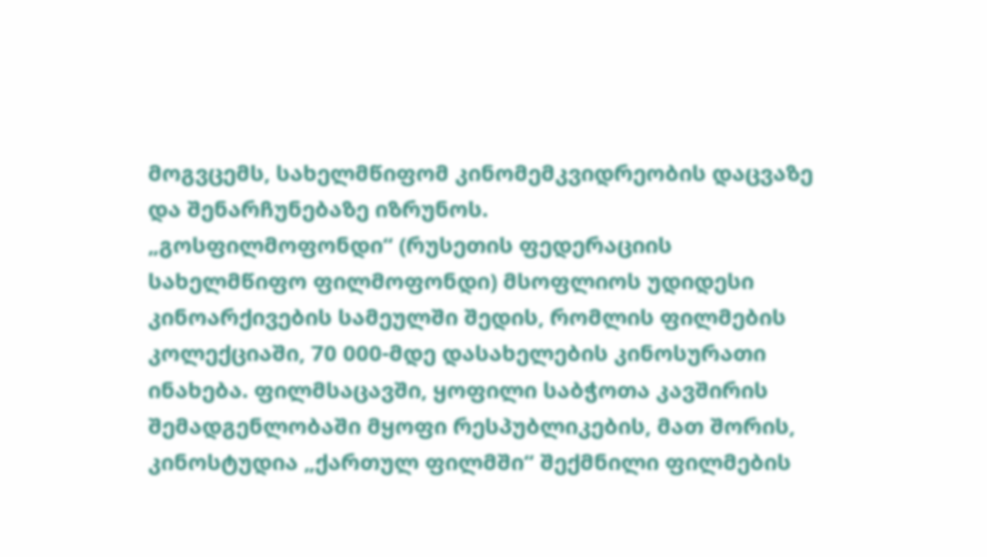მოგვცემს, სახელმწიფომ კინომემკვიდრეობის დაცვაზე და შენარჩუნებაზე იზრუნოს.
„გოსფილმოფონდი“ (რუსეთის ფედერაციის სახელმწიფო ფილმოფონდი) მსოფლიოს უდიდესი კინოარქივების სამეულში შედის, რომლის ფილმების კოლექციაში, 70 000-მდე დასახელების კინოსურათი ინახება. ფილმსაცავში, ყოფილი საბჭოთა კავშირის შემადგენლობაში მყოფი რესპუბლიკების, მათ შორის, კინოსტუდია „ქართულ ფილმში“ შექმნილი ფილმების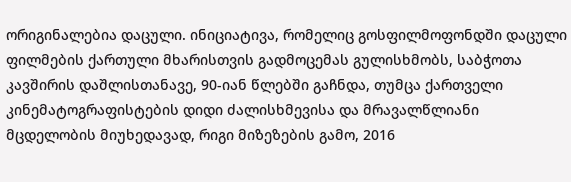ორიგინალებია დაცული. ინიციატივა, რომელიც გოსფილმოფონდში დაცული ფილმების ქართული მხარისთვის გადმოცემას გულისხმობს, საბჭოთა კავშირის დაშლისთანავე, 90-იან წლებში გაჩნდა, თუმცა ქართველი კინემატოგრაფისტების დიდი ძალისხმევისა და მრავალწლიანი მცდელობის მიუხედავად, რიგი მიზეზების გამო, 2016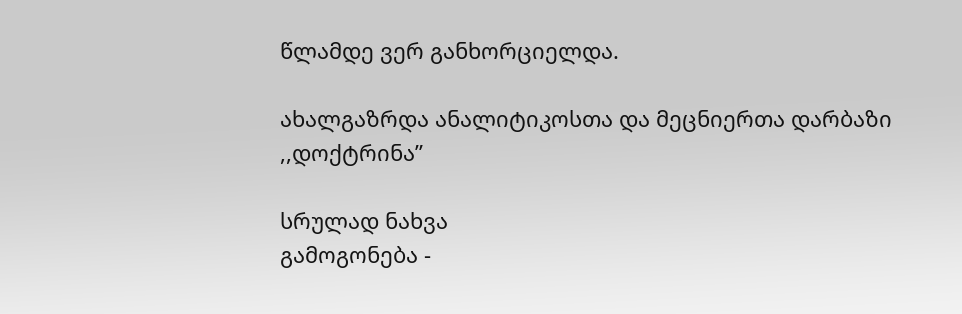წლამდე ვერ განხორციელდა.

ახალგაზრდა ანალიტიკოსთა და მეცნიერთა დარბაზი ,,დოქტრინა”

სრულად ნახვა
გამოგონება -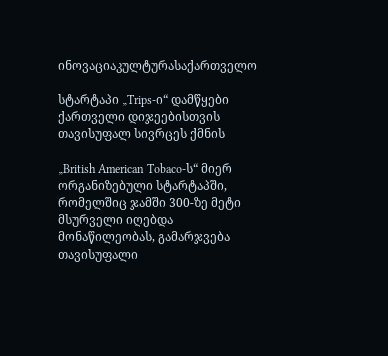ინოვაციაკულტურასაქართველო

სტარტაპი „Trips-ი“ დამწყები ქართველი დიჯეებისთვის თავისუფალ სივრცეს ქმნის

„British American Tobaco-ს“ მიერ ორგანიზებული სტარტაპში, რომელშიც ჯამში 300-ზე მეტი მსურველი იღებდა მონაწილეობას, გამარჯვება თავისუფალი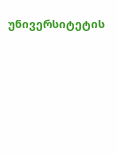უნივერსიტეტის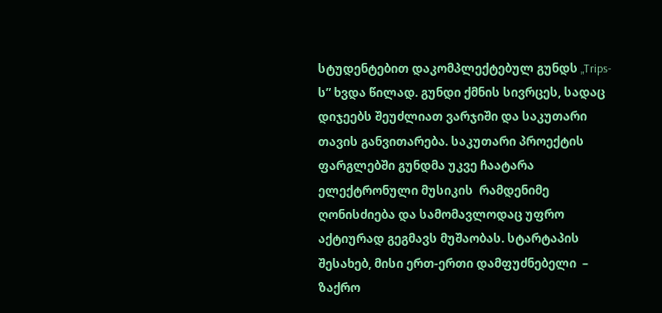სტუდენტებით დაკომპლექტებულ გუნდს „Trips-ს” ხვდა წილად. გუნდი ქმნის სივრცეს, სადაც დიჯეებს შეუძლიათ ვარჯიში და საკუთარი თავის განვითარება. საკუთარი პროექტის ფარგლებში გუნდმა უკვე ჩაატარა ელექტრონული მუსიკის  რამდენიმე ღონისძიება და სამომავლოდაც უფრო აქტიურად გეგმავს მუშაობას. სტარტაპის შესახებ, მისი ერთ-ერთი დამფუძნებელი  – ზაქრო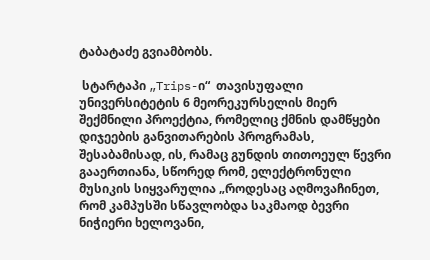ტაბატაძე გვიამბობს.

 სტარტაპი „Trips-ი“  თავისუფალი უნივერსიტეტის 6 მეორეკურსელის მიერ შექმნილი პროექტია, რომელიც ქმნის დამწყები დიჯეების განვითარების პროგრამას,  შესაბამისად, ის, რამაც გუნდის თითოეულ წევრი გააერთიანა, სწორედ რომ, ელექტრონული მუსიკის სიყვარულია „როდესაც აღმოვაჩინეთ, რომ კამპუსში სწავლობდა საკმაოდ ბევრი ნიჭიერი ხელოვანი,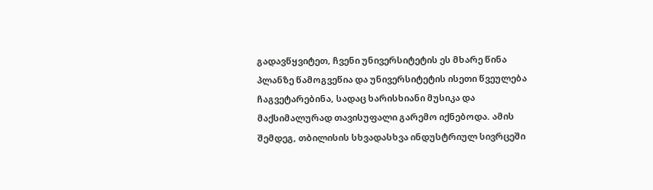გადავწყვიტეთ, ჩვენი უნივერსიტეტის ეს მხარე წინა პლანზე წამოგვეწია და უნივერსიტეტის ისეთი წვეულება ჩაგვეტარებინა, სადაც ხარისხიანი მუსიკა და მაქსიმალურად თავისუფალი გარემო იქნებოდა. ამის შემდეგ, თბილისის სხვადასხვა ინდუსტრიულ სივრცეში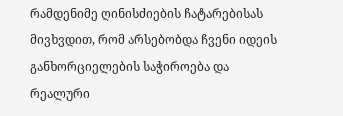რამდენიმე ღინისძიების ჩატარებისას მივხვდით, რომ არსებობდა ჩვენი იდეის განხორციელების საჭიროება და რეალური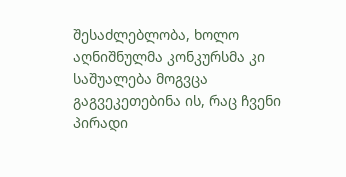შესაძლებლობა, ხოლო აღნიშნულმა კონკურსმა კი საშუალება მოგვცა გაგვეკეთებინა ის, რაც ჩვენი პირადი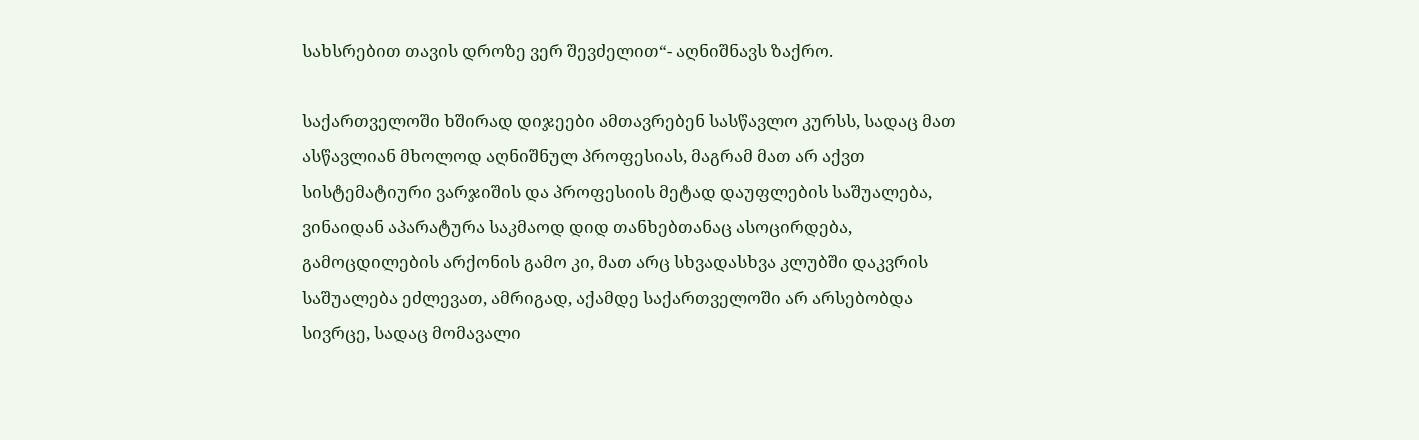სახსრებით თავის დროზე ვერ შევძელით“- აღნიშნავს ზაქრო.

საქართველოში ხშირად დიჯეები ამთავრებენ სასწავლო კურსს, სადაც მათ ასწავლიან მხოლოდ აღნიშნულ პროფესიას, მაგრამ მათ არ აქვთ სისტემატიური ვარჯიშის და პროფესიის მეტად დაუფლების საშუალება, ვინაიდან აპარატურა საკმაოდ დიდ თანხებთანაც ასოცირდება, გამოცდილების არქონის გამო კი, მათ არც სხვადასხვა კლუბში დაკვრის საშუალება ეძლევათ, ამრიგად, აქამდე საქართველოში არ არსებობდა სივრცე, სადაც მომავალი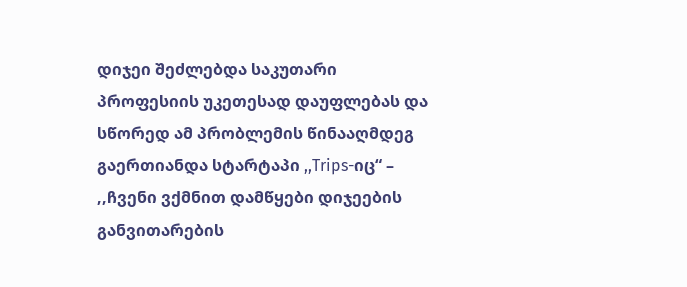დიჯეი შეძლებდა საკუთარი პროფესიის უკეთესად დაუფლებას და სწორედ ამ პრობლემის წინააღმდეგ გაერთიანდა სტარტაპი ,,Trips-იც“ – ,,ჩვენი ვქმნით დამწყები დიჯეების განვითარების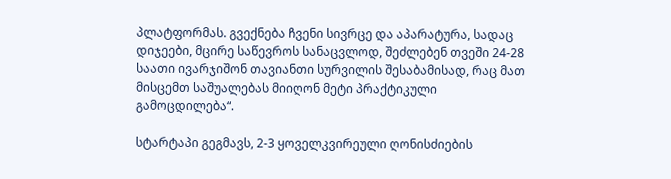პლატფორმას. გვექნება ჩვენი სივრცე და აპარატურა, სადაც დიჯეები, მცირე საწევროს სანაცვლოდ, შეძლებენ თვეში 24-28 საათი ივარჯიშონ თავიანთი სურვილის შესაბამისად, რაც მათ მისცემთ საშუალებას მიიღონ მეტი პრაქტიკული გამოცდილება“.

სტარტაპი გეგმავს, 2-3 ყოველკვირეული ღონისძიების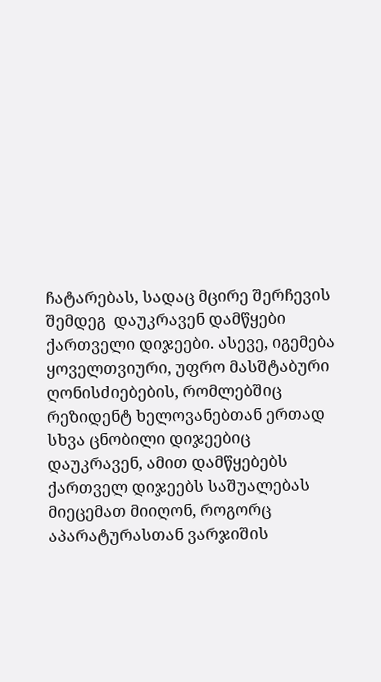ჩატარებას, სადაც მცირე შერჩევის შემდეგ  დაუკრავენ დამწყები ქართველი დიჯეები. ასევე, იგემება ყოველთვიური, უფრო მასშტაბური ღონისძიებების, რომლებშიც რეზიდენტ ხელოვანებთან ერთად სხვა ცნობილი დიჯეებიც დაუკრავენ, ამით დამწყებებს ქართველ დიჯეებს საშუალებას მიეცემათ მიიღონ, როგორც აპარატურასთან ვარჯიშის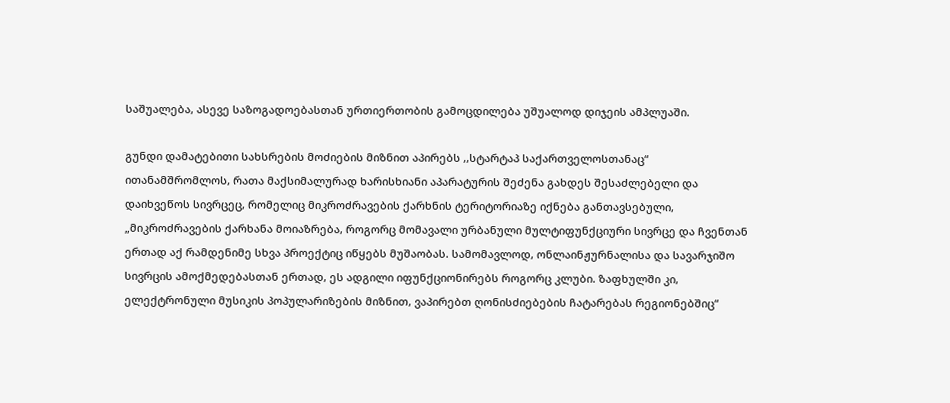საშუალება, ასევე საზოგადოებასთან ურთიერთობის გამოცდილება უშუალოდ დიჯეის ამპლუაში.

გუნდი დამატებითი სახსრების მოძიების მიზნით აპირებს ,,სტარტაპ საქართველოსთანაც“ ითანამშრომლოს, რათა მაქსიმალურად ხარისხიანი აპარატურის შეძენა გახდეს შესაძლებელი და დაიხვეწოს სივრცეც, რომელიც მიკროძრავების ქარხნის ტერიტორიაზე იქნება განთავსებული, „მიკროძრავების ქარხანა მოიაზრება, როგორც მომავალი ურბანული მულტიფუნქციური სივრცე და ჩვენთან ერთად აქ რამდენიმე სხვა პროექტიც იწყებს მუშაობას. სამომავლოდ, ონლაინჟურნალისა და სავარჯიშო სივრცის ამოქმედებასთან ერთად, ეს ადგილი იფუნქციონირებს როგორც კლუბი. ზაფხულში კი,  ელექტრონული მუსიკის პოპულარიზების მიზნით, ვაპირებთ ღონისძიებების ჩატარებას რეგიონებშიც“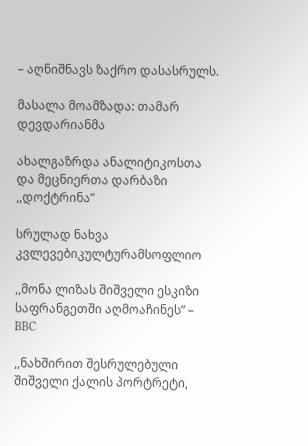– აღნიშნავს ზაქრო დასასრულს.

მასალა მოამზადა: თამარ დევდარიანმა

ახალგაზრდა ანალიტიკოსთა და მეცნიერთა დარბაზი ,,დოქტრინა”

სრულად ნახვა
კვლევებიკულტურამსოფლიო

,,მონა ლიზას შიშველი ესკიზი საფრანგეთში აღმოაჩინეს” – BBC

,,ნახშირით შესრულებული შიშველი ქალის პორტრეტი,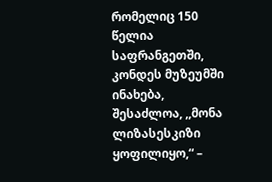რომელიც 150 წელია საფრანგეთში, კონდეს მუზეუმში ინახება, შესაძლოა, ,,მონა ლიზასესკიზი ყოფილიყო,“ –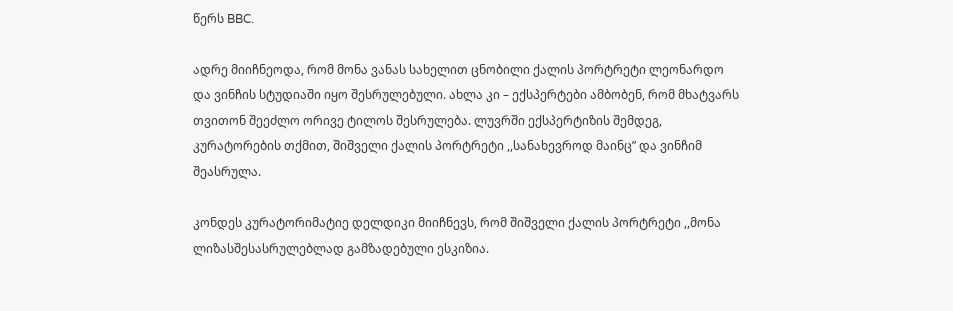წერს BBC.

ადრე მიიჩნეოდა, რომ მონა ვანას სახელით ცნობილი ქალის პორტრეტი ლეონარდო და ვინჩის სტუდიაში იყო შესრულებული. ახლა კი – ექსპერტები ამბობენ, რომ მხატვარს თვითონ შეეძლო ორივე ტილოს შესრულება. ლუვრში ექსპერტიზის შემდეგ, კურატორების თქმით, შიშველი ქალის პორტრეტი ,,სანახევროდ მაინც” და ვინჩიმ შეასრულა.

კონდეს კურატორიმატიე დელდიკი მიიჩნევს, რომ შიშველი ქალის პორტრეტი ,,მონა ლიზასშესასრულებლად გამზადებული ესკიზია.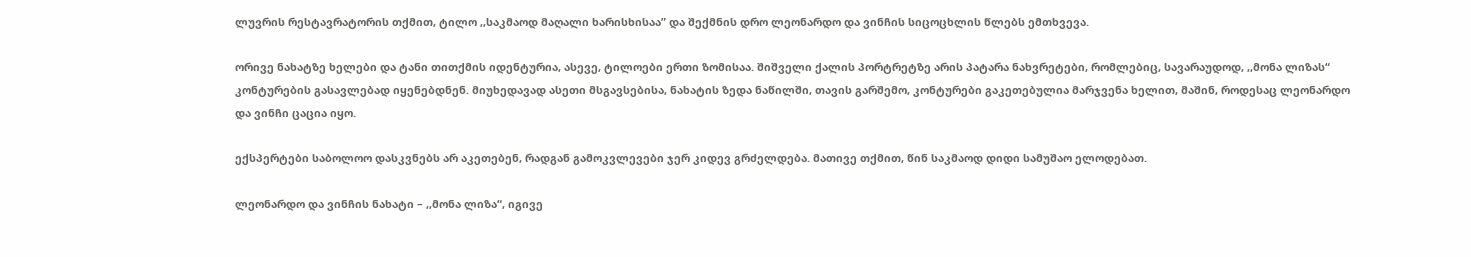ლუვრის რესტავრატორის თქმით, ტილო ,,საკმაოდ მაღალი ხარისხისაა” და შექმნის დრო ლეონარდო და ვინჩის სიცოცხლის წლებს ემთხვევა.

ორივე ნახატზე ხელები და ტანი თითქმის იდენტურია, ასევე, ტილოები ერთი ზომისაა. შიშველი ქალის პორტრეტზე არის პატარა ნახვრეტები, რომლებიც, სავარაუდოდ, ,,მონა ლიზას“ კონტურების გასავლებად იყენებდნენ. მიუხედავად ასეთი მსგავსებისა, ნახატის ზედა ნაწილში, თავის გარშემო, კონტურები გაკეთებულია მარჯვენა ხელით, მაშინ, როდესაც ლეონარდო და ვინჩი ცაცია იყო.

ექსპერტები საბოლოო დასკვნებს არ აკეთებენ, რადგან გამოკვლევები ჯერ კიდევ გრძელდება. მათივე თქმით, წინ საკმაოდ დიდი სამუშაო ელოდებათ.

ლეონარდო და ვინჩის ნახატი – ,,მონა ლიზა“, იგივე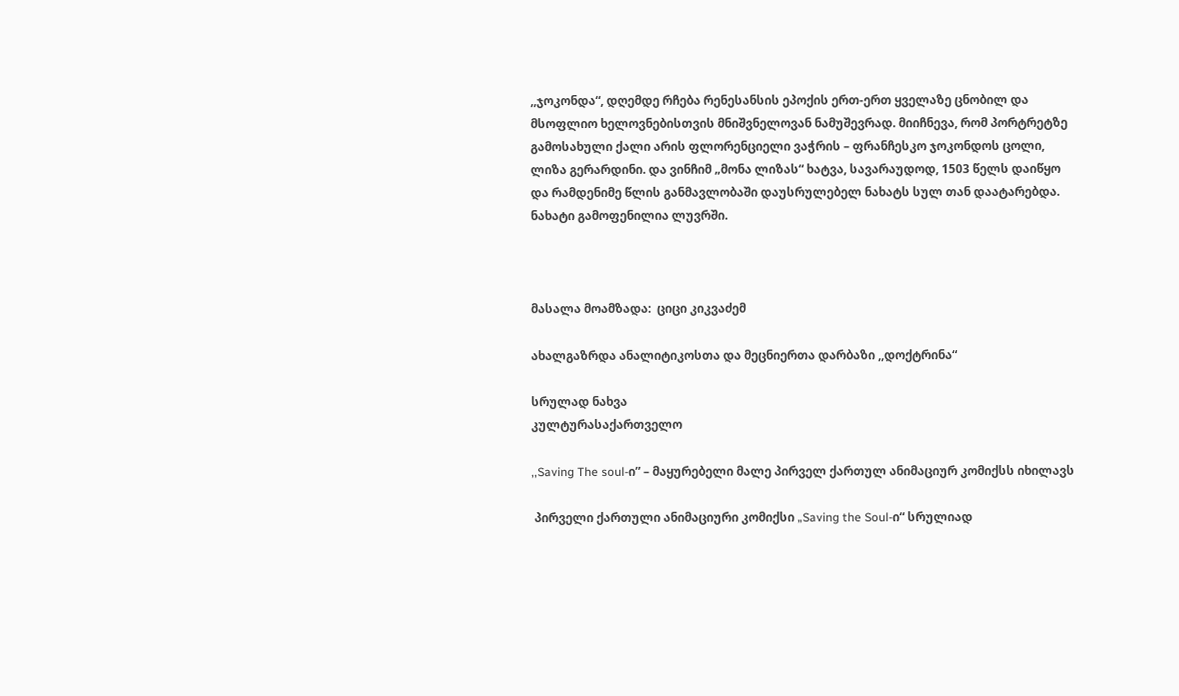,,ჯოკონდა“, დღემდე რჩება რენესანსის ეპოქის ერთ-ერთ ყველაზე ცნობილ და მსოფლიო ხელოვნებისთვის მნიშვნელოვან ნამუშევრად. მიიჩნევა, რომ პორტრეტზე გამოსახული ქალი არის ფლორენციელი ვაჭრის – ფრანჩესკო ჯოკონდოს ცოლი, ლიზა გერარდინი. და ვინჩიმ „მონა ლიზას“ ხატვა, სავარაუდოდ, 1503 წელს დაიწყო და რამდენიმე წლის განმავლობაში დაუსრულებელ ნახატს სულ თან დაატარებდა. ნახატი გამოფენილია ლუვრში.



მასალა მოამზადა:  ციცი კიკვაძემ

ახალგაზრდა ანალიტიკოსთა და მეცნიერთა დარბაზი ,,დოქტრინა“

სრულად ნახვა
კულტურასაქართველო

,,Saving The soul-ი” – მაყურებელი მალე პირველ ქართულ ანიმაციურ კომიქსს იხილავს

 პირველი ქართული ანიმაციური კომიქსი „Saving the Soul-ი“ სრულიად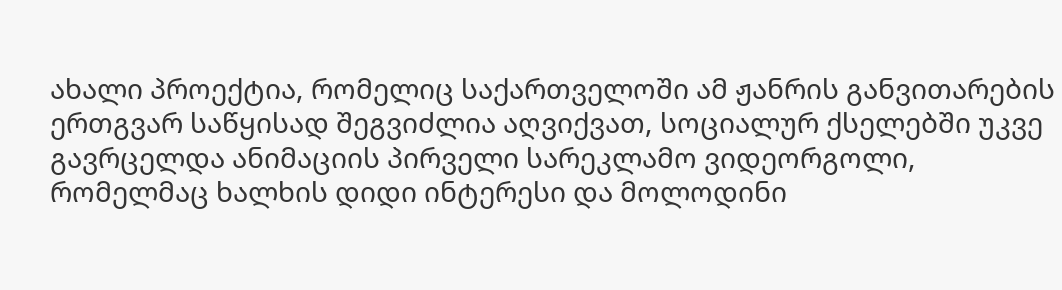ახალი პროექტია, რომელიც საქართველოში ამ ჟანრის განვითარების ერთგვარ საწყისად შეგვიძლია აღვიქვათ, სოციალურ ქსელებში უკვე გავრცელდა ანიმაციის პირველი სარეკლამო ვიდეორგოლი, რომელმაც ხალხის დიდი ინტერესი და მოლოდინი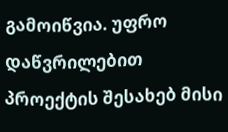გამოიწვია. უფრო დაწვრილებით პროექტის შესახებ მისი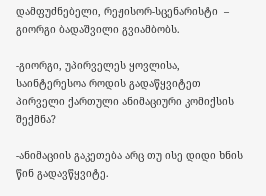დამფუძნებელი, რეჟისორ-სცენარისტი  – გიორგი ბადაშვილი გვიამბობს.

-გიორგი, უპირველეს ყოვლისა, საინტერესოა როდის გადაწყვიტეთ პირველი ქართული ანიმაციური კომიქსის შექმნა?

-ანიმაციის გაკეთება არც თუ ისე დიდი ხნის წინ გადავწყვიტე.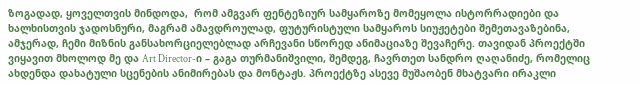ზოგადად, ყოველთვის მინდოდა,  რომ ამგვარ ფენტეზიურ სამყაროზე მომეყოლა ისტორრადიები და ხალხისთვის ჯადოსნური, მაგრამ ამავდროულად, ფუტურისტული სამყაროს სიუჟეტები შემეთავაზებინა, ამჯერად, ჩემი მიზნის განსახორციელებლად არჩევანი სწორედ ანიმაციაზე შევაჩერე. თავიდან პროექტში ვიყავით მხოლოდ მე და Art Director-ი – გაგა თურმანიშვილი, შემდეგ, ჩავრთეთ სანდრო ღაღანიძე, რომელიც ახდენდა დახატული სცენების ანიმირებას და მონტაჟს. პროექტზე ასევე მუშაობენ მხატვარი ირაკლი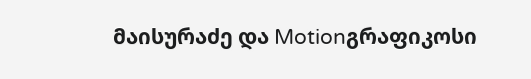მაისურაძე და Motionგრაფიკოსი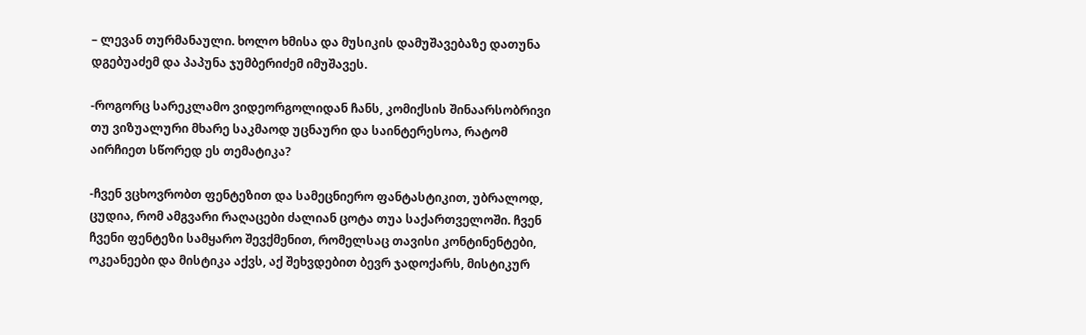– ლევან თურმანაული. ხოლო ხმისა და მუსიკის დამუშავებაზე დათუნა დგებუაძემ და პაპუნა ჯუმბერიძემ იმუშავეს.

-როგორც სარეკლამო ვიდეორგოლიდან ჩანს, კომიქსის შინაარსობრივი თუ ვიზუალური მხარე საკმაოდ უცნაური და საინტერესოა, რატომ აირჩიეთ სწორედ ეს თემატიკა?

-ჩვენ ვცხოვრობთ ფენტეზით და სამეცნიერო ფანტასტიკით, უბრალოდ, ცუდია, რომ ამგვარი რაღაცები ძალიან ცოტა თუა საქართველოში. ჩვენ ჩვენი ფენტეზი სამყარო შევქმენით, რომელსაც თავისი კონტინენტები, ოკეანეები და მისტიკა აქვს, აქ შეხვდებით ბევრ ჯადოქარს, მისტიკურ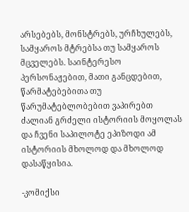არსებებს, მონსტრებს, ურჩხულებს, სამყაროს მტრებსა თუ სამყაროს მცველებს. საინტერესო პერსონაჟებით, მათი განცდებით, წარმატებებითა თუ წარუმატებლობებით ვაპირებთ ძალიან გრძელი ისტორიის მოყოლას და ჩვენი საპილოტე ეპიზოდი ამ ისტორიის მხოლოდ და მხოლოდ დასაწყისია.

-კომიქსი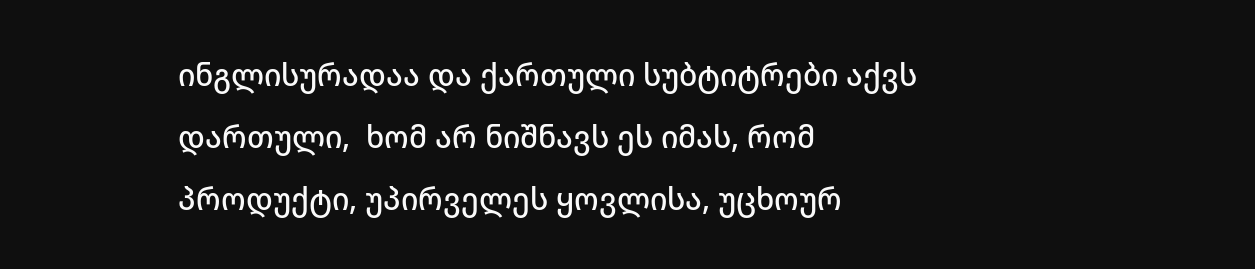ინგლისურადაა და ქართული სუბტიტრები აქვს დართული,  ხომ არ ნიშნავს ეს იმას, რომ პროდუქტი, უპირველეს ყოვლისა, უცხოურ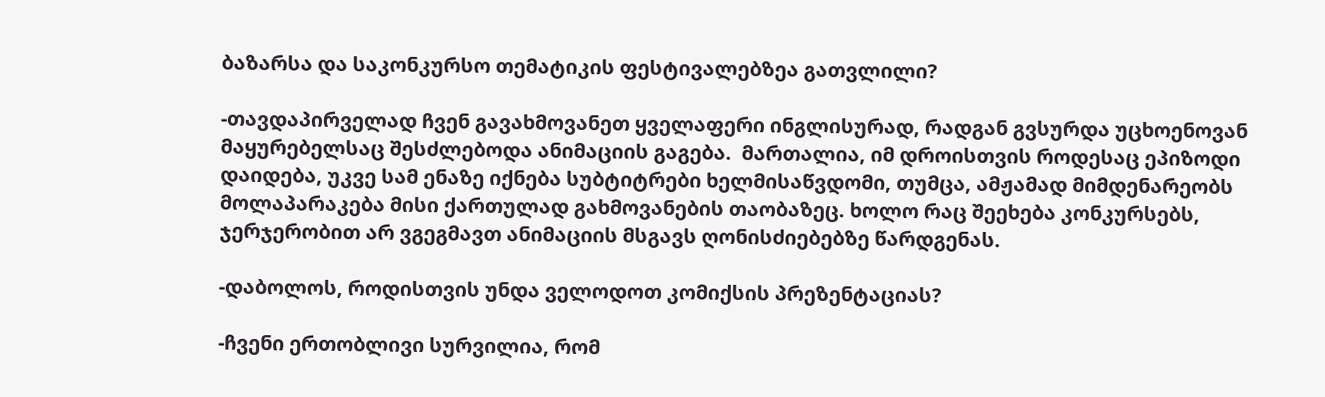ბაზარსა და საკონკურსო თემატიკის ფესტივალებზეა გათვლილი?

-თავდაპირველად ჩვენ გავახმოვანეთ ყველაფერი ინგლისურად, რადგან გვსურდა უცხოენოვან მაყურებელსაც შესძლებოდა ანიმაციის გაგება.  მართალია, იმ დროისთვის როდესაც ეპიზოდი დაიდება, უკვე სამ ენაზე იქნება სუბტიტრები ხელმისაწვდომი, თუმცა, ამჟამად მიმდენარეობს მოლაპარაკება მისი ქართულად გახმოვანების თაობაზეც. ხოლო რაც შეეხება კონკურსებს, ჯერჯერობით არ ვგეგმავთ ანიმაციის მსგავს ღონისძიებებზე წარდგენას.

-დაბოლოს, როდისთვის უნდა ველოდოთ კომიქსის პრეზენტაციას?

-ჩვენი ერთობლივი სურვილია, რომ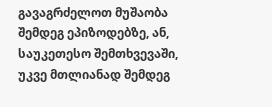გავაგრძელოთ მუშაობა შემდეგ ეპიზოდებზე, ან, საუკეთესო შემთხვევაში, უკვე მთლიანად შემდეგ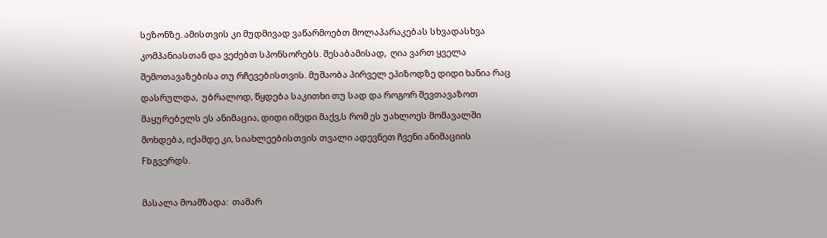სეზონზე. ამისთვის კი მუდმივად ვაწარმოებთ მოლაპარაკებას სხვადასხვა კომპანიასთან და ვეძებთ სპონსორებს. შესაბამისად,  ღია ვართ ყველა შემოთავაზებისა თუ რჩევებისთვის. მუშაობა პირველ ეპიზოდზე დიდი ხანია რაც დასრულდა,  უბრალოდ, წყდება საკითხი თუ სად და როგორ შევთავაზოთ მაყურებელს ეს ანიმაცია, დიდი იმედი მაქვ,ს რომ ეს უახლოეს მომავალში მოხდება, იქამდე კი, სიახლეებისთვის თვალი ადევნეთ ჩვენი ანიმაციის Fbგვერდს.

მასალა მოამზადა:  თამარ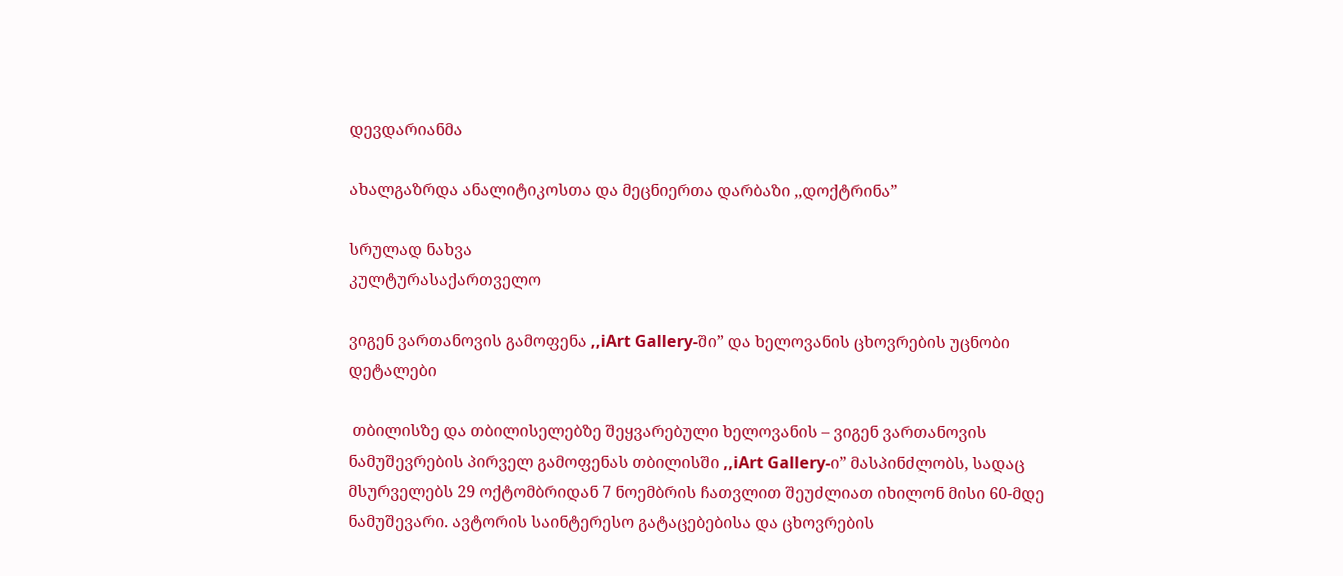დევდარიანმა

ახალგაზრდა ანალიტიკოსთა და მეცნიერთა დარბაზი ,,დოქტრინა”

სრულად ნახვა
კულტურასაქართველო

ვიგენ ვართანოვის გამოფენა ,,iArt Gallery-ში” და ხელოვანის ცხოვრების უცნობი დეტალები

 თბილისზე და თბილისელებზე შეყვარებული ხელოვანის – ვიგენ ვართანოვის ნამუშევრების პირველ გამოფენას თბილისში ,,iArt Gallery-ი” მასპინძლობს, სადაც მსურველებს 29 ოქტომბრიდან 7 ნოემბრის ჩათვლით შეუძლიათ იხილონ მისი 60-მდე ნამუშევარი. ავტორის საინტერესო გატაცებებისა და ცხოვრების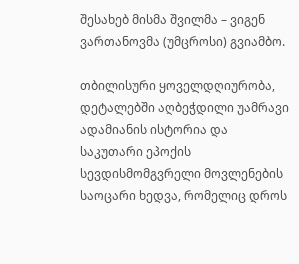შესახებ მისმა შვილმა – ვიგენ ვართანოვმა (უმცროსი) გვიამბო.

თბილისური ყოველდღიურობა, დეტალებში აღბეჭდილი უამრავი ადამიანის ისტორია და საკუთარი ეპოქის სევდისმომგვრელი მოვლენების საოცარი ხედვა, რომელიც დროს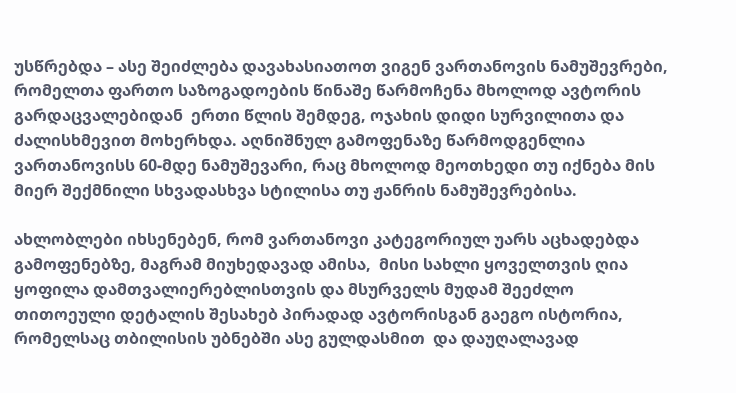უსწრებდა – ასე შეიძლება დავახასიათოთ ვიგენ ვართანოვის ნამუშევრები, რომელთა ფართო საზოგადოების წინაშე წარმოჩენა მხოლოდ ავტორის გარდაცვალებიდან  ერთი წლის შემდეგ, ოჯახის დიდი სურვილითა და ძალისხმევით მოხერხდა. აღნიშნულ გამოფენაზე წარმოდგენლია ვართანოვისს 60-მდე ნამუშევარი, რაც მხოლოდ მეოთხედი თუ იქნება მის მიერ შექმნილი სხვადასხვა სტილისა თუ ჟანრის ნამუშევრებისა.

ახლობლები იხსენებენ, რომ ვართანოვი კატეგორიულ უარს აცხადებდა გამოფენებზე, მაგრამ მიუხედავად ამისა,  მისი სახლი ყოველთვის ღია ყოფილა დამთვალიერებლისთვის და მსურველს მუდამ შეეძლო  თითოეული დეტალის შესახებ პირადად ავტორისგან გაეგო ისტორია, რომელსაც თბილისის უბნებში ასე გულდასმით  და დაუღალავად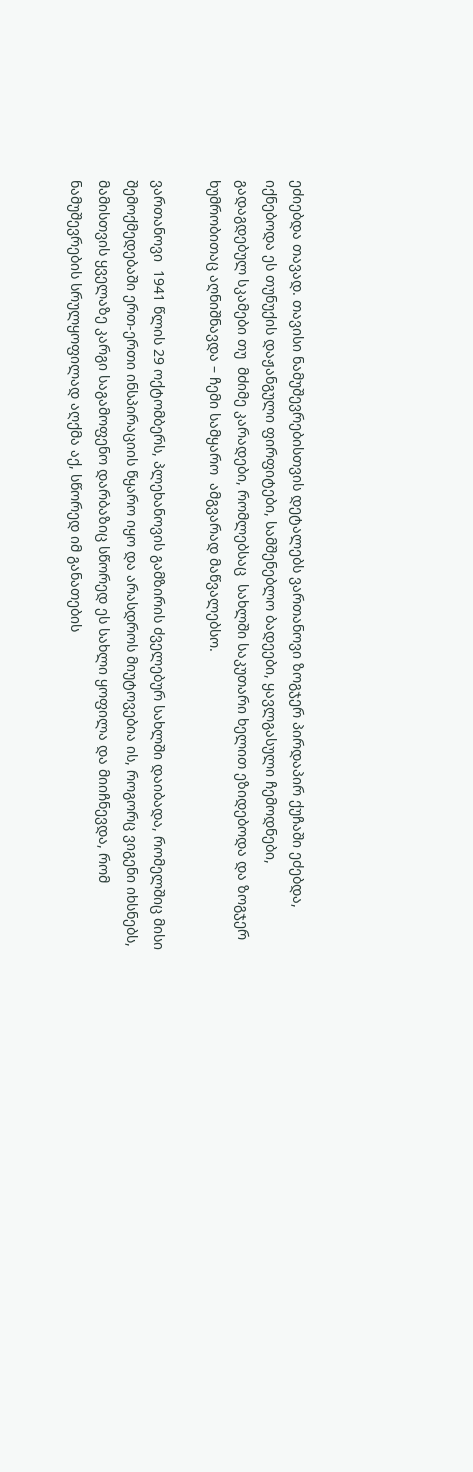ეძიებდა თავად. თავისი ნამუშევრებისთვის დეტალებს ვართანოვი ზოგჯერ პირდაპირ ქუჩაში ეძებდა, იქნებოდა ეს თუნუქის დაჟანგული ფირფიტები, სამშენებლო ბადეები, ყავლგასული ჩემოდნები, გადაგდებულ სკამები თუ  მძიმე კარადები, რომლებსაც  სახლში საკუთარი ხელით ეზიდებოდა და ზოგჯერ ხუმრობითაც აღნიშნავდა – ჩემი სამყარო  ამგვარად მაწვალებსო.

ვართანოვი  1941 წლის 29 ოქტომბერს, პლეხანოვის გამზირის ძველებურ სახლში დაიბადა, რომელშიც მისი შემოქმედებაში ერთ-ერთი ინსპირაციის წყარო იყო და არასდროს მიუტოვებია ის, როგორც ვიგენი იხსნებს, მამისთვის ყველაზე კარგი საგამოფენო დარბაზიც სწორედ ეს სახლი ყოფილა და მიიჩნევდა, რომ ნამუშევრების სრულყოფილად აღქმა აქ, სწორედ იმ განათების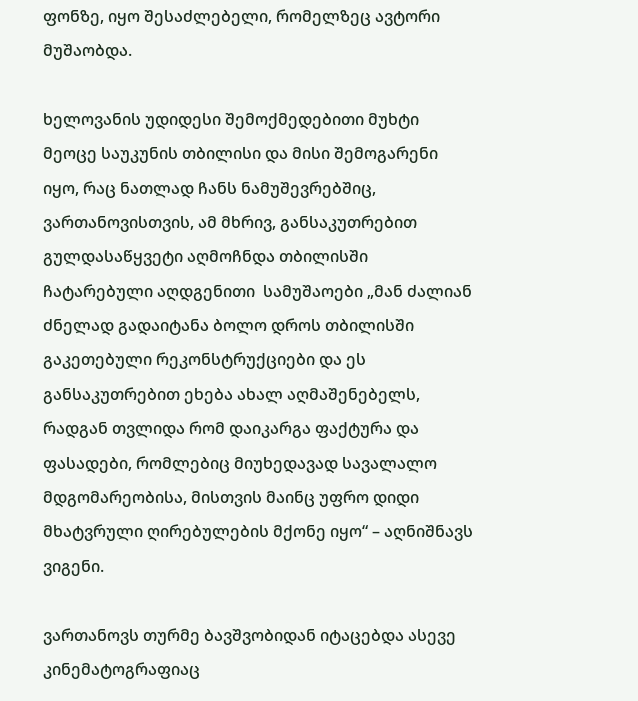ფონზე, იყო შესაძლებელი, რომელზეც ავტორი მუშაობდა.

ხელოვანის უდიდესი შემოქმედებითი მუხტი მეოცე საუკუნის თბილისი და მისი შემოგარენი იყო, რაც ნათლად ჩანს ნამუშევრებშიც, ვართანოვისთვის, ამ მხრივ, განსაკუთრებით გულდასაწყვეტი აღმოჩნდა თბილისში ჩატარებული აღდგენითი  სამუშაოები „მან ძალიან ძნელად გადაიტანა ბოლო დროს თბილისში გაკეთებული რეკონსტრუქციები და ეს განსაკუთრებით ეხება ახალ აღმაშენებელს, რადგან თვლიდა რომ დაიკარგა ფაქტურა და ფასადები, რომლებიც მიუხედავად სავალალო მდგომარეობისა, მისთვის მაინც უფრო დიდი მხატვრული ღირებულების მქონე იყო“ – აღნიშნავს ვიგენი.

ვართანოვს თურმე ბავშვობიდან იტაცებდა ასევე კინემატოგრაფიაც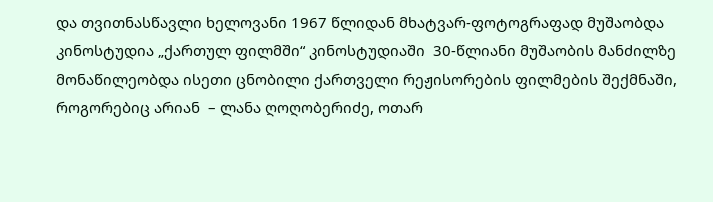და თვითნასწავლი ხელოვანი 1967 წლიდან მხატვარ-ფოტოგრაფად მუშაობდა კინოსტუდია „ქართულ ფილმში“ კინოსტუდიაში  30-წლიანი მუშაობის მანძილზე მონაწილეობდა ისეთი ცნობილი ქართველი რეჟისორების ფილმების შექმნაში, როგორებიც არიან  – ლანა ღოღობერიძე, ოთარ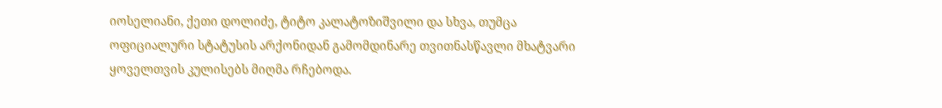იოსელიანი, ქეთი დოლიძე, ტიტო კალატოზიშვილი და სხვა, თუმცა ოფიციალური სტატუსის არქონიდან გამომდინარე თვითნასწავლი მხატვარი ყოველთვის კულისებს მიღმა რჩებოდა.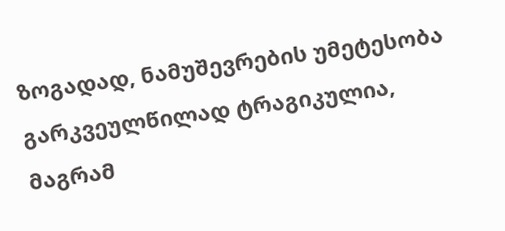ზოგადად, ნამუშევრების უმეტესობა გარკვეულწილად ტრაგიკულია, მაგრამ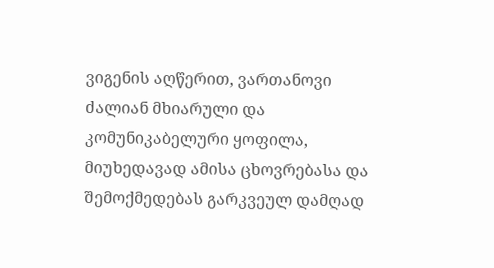ვიგენის აღწერით, ვართანოვი ძალიან მხიარული და კომუნიკაბელური ყოფილა, მიუხედავად ამისა ცხოვრებასა და შემოქმედებას გარკვეულ დამღად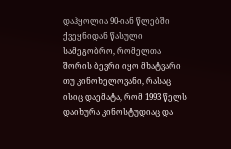დაჰყოლია 90-იან წლებში ქვეყნიდან წასული სამეგობრო, რომელთა შორის ბევრი იყო მხატვარი თუ კინოხელოვანი, რასაც ისიც დაემატა, რომ 1993 წელს დაიხურა კინოსტუდიაც და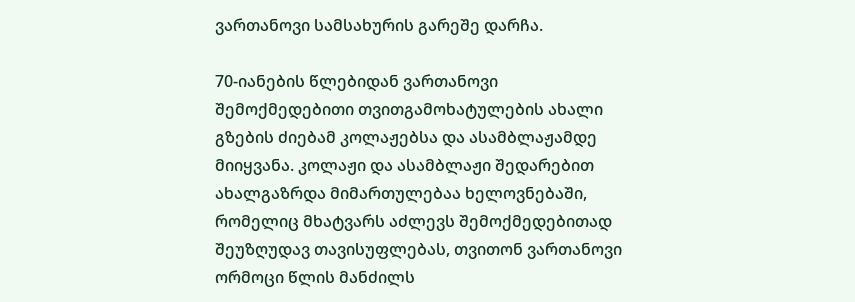ვართანოვი სამსახურის გარეშე დარჩა.

70-იანების წლებიდან ვართანოვი შემოქმედებითი თვითგამოხატულების ახალი გზების ძიებამ კოლაჟებსა და ასამბლაჟამდე მიიყვანა. კოლაჟი და ასამბლაჟი შედარებით ახალგაზრდა მიმართულებაა ხელოვნებაში, რომელიც მხატვარს აძლევს შემოქმედებითად შეუზღუდავ თავისუფლებას, თვითონ ვართანოვი ორმოცი წლის მანძილს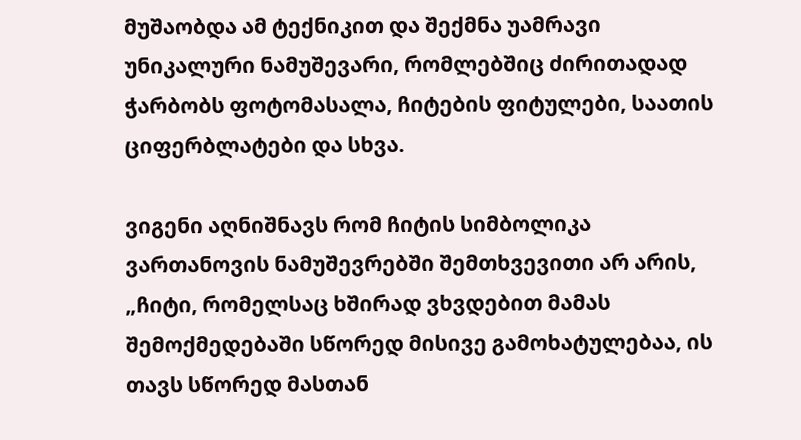მუშაობდა ამ ტექნიკით და შექმნა უამრავი უნიკალური ნამუშევარი, რომლებშიც ძირითადად ჭარბობს ფოტომასალა, ჩიტების ფიტულები, საათის ციფერბლატები და სხვა.

ვიგენი აღნიშნავს რომ ჩიტის სიმბოლიკა ვართანოვის ნამუშევრებში შემთხვევითი არ არის, „ჩიტი, რომელსაც ხშირად ვხვდებით მამას შემოქმედებაში სწორედ მისივე გამოხატულებაა, ის თავს სწორედ მასთან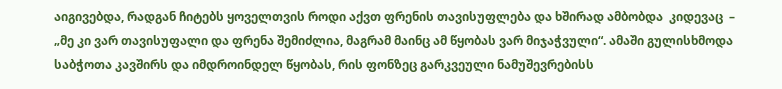აიგივებდა, რადგან ჩიტებს ყოველთვის როდი აქვთ ფრენის თავისუფლება და ხშირად ამბობდა  კიდევაც  – „მე კი ვარ თავისუფალი და ფრენა შემიძლია, მაგრამ მაინც ამ წყობას ვარ მიჯაჭვული“. ამაში გულისხმოდა საბჭოთა კავშირს და იმდროინდელ წყობას, რის ფონზეც გარკვეული ნამუშევრებისს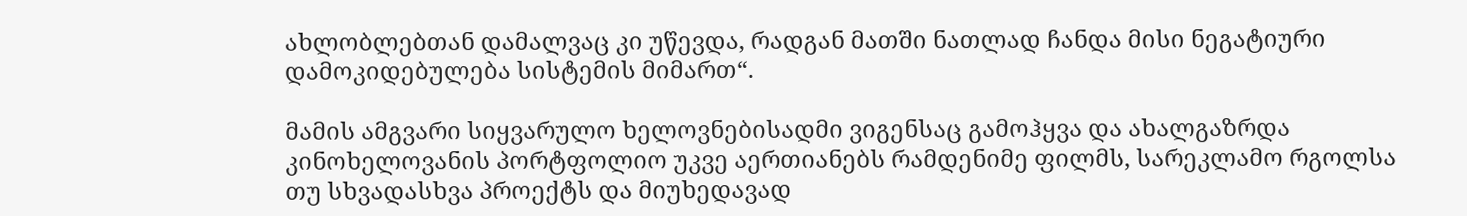ახლობლებთან დამალვაც კი უწევდა, რადგან მათში ნათლად ჩანდა მისი ნეგატიური დამოკიდებულება სისტემის მიმართ“.

მამის ამგვარი სიყვარულო ხელოვნებისადმი ვიგენსაც გამოჰყვა და ახალგაზრდა კინოხელოვანის პორტფოლიო უკვე აერთიანებს რამდენიმე ფილმს, სარეკლამო რგოლსა თუ სხვადასხვა პროექტს და მიუხედავად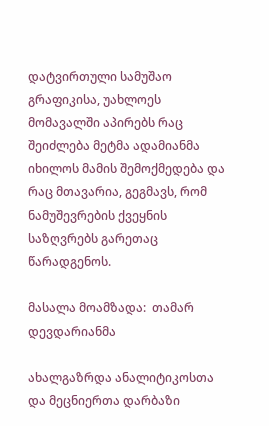დატვირთული სამუშაო გრაფიკისა, უახლოეს მომავალში აპირებს რაც შეიძლება მეტმა ადამიანმა იხილოს მამის შემოქმედება და რაც მთავარია, გეგმავს, რომ ნამუშევრების ქვეყნის საზღვრებს გარეთაც წარადგენოს.

მასალა მოამზადა:  თამარ დევდარიანმა

ახალგაზრდა ანალიტიკოსთა და მეცნიერთა დარბაზი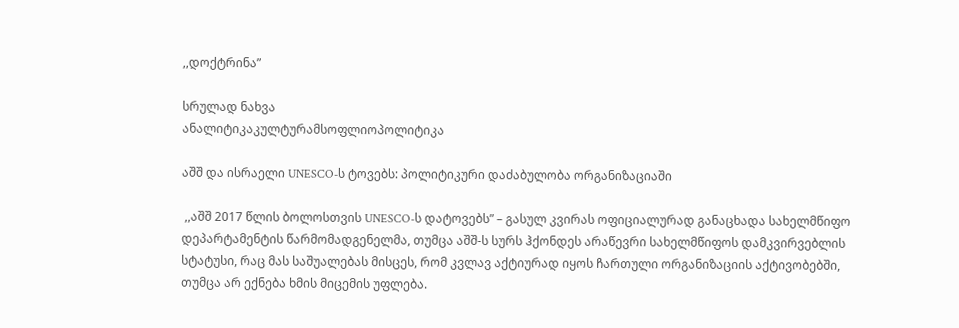,,დოქტრინა”

სრულად ნახვა
ანალიტიკაკულტურამსოფლიოპოლიტიკა

აშშ და ისრაელი UNESCO-ს ტოვებს: პოლიტიკური დაძაბულობა ორგანიზაციაში

 ,,აშშ 2017 წლის ბოლოსთვის UNESCO-ს დატოვებს” – გასულ კვირას ოფიციალურად განაცხადა სახელმწიფო დეპარტამენტის წარმომადგენელმა, თუმცა აშშ-ს სურს ჰქონდეს არაწევრი სახელმწიფოს დამკვირვებლის სტატუსი, რაც მას საშუალებას მისცეს, რომ კვლავ აქტიურად იყოს ჩართული ორგანიზაციის აქტივობებში, თუმცა არ ექნება ხმის მიცემის უფლება.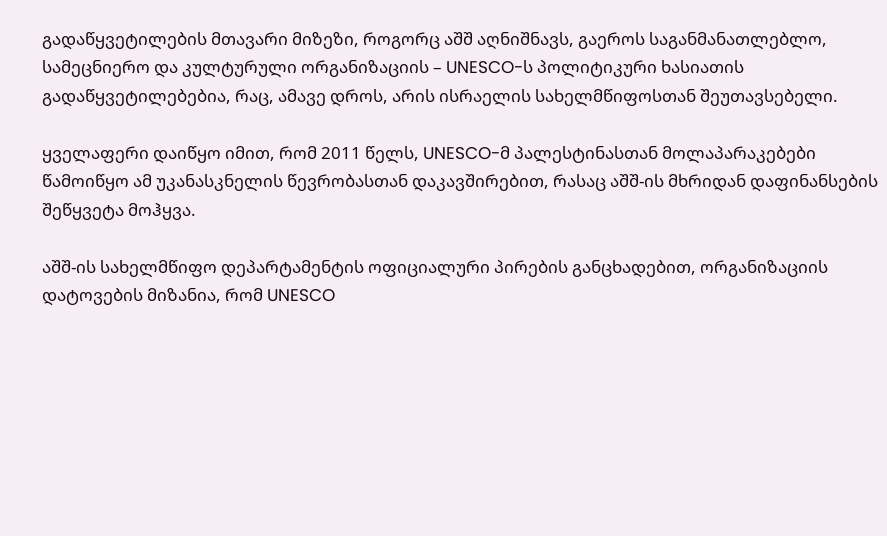გადაწყვეტილების მთავარი მიზეზი, როგორც აშშ აღნიშნავს, გაეროს საგანმანათლებლო, სამეცნიერო და კულტურული ორგანიზაციის – UNESCO-ს პოლიტიკური ხასიათის გადაწყვეტილებებია, რაც, ამავე დროს, არის ისრაელის სახელმწიფოსთან შეუთავსებელი.

ყველაფერი დაიწყო იმით, რომ 2011 წელს, UNESCO-მ პალესტინასთან მოლაპარაკებები წამოიწყო ამ უკანასკნელის წევრობასთან დაკავშირებით, რასაც აშშ-ის მხრიდან დაფინანსების შეწყვეტა მოჰყვა.

აშშ-ის სახელმწიფო დეპარტამენტის ოფიციალური პირების განცხადებით, ორგანიზაციის დატოვების მიზანია, რომ UNESCO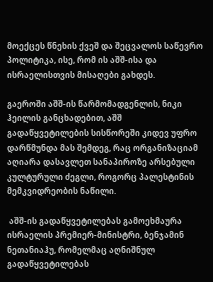მოექცეს წნეხის ქვეშ და შეცვალოს საწევრო პოლიტიკა, ისე, რომ ის აშშ-ისა და ისრაელისთვის მისაღები გახდეს.

გაეროში აშშ-ის წარმომადგენლის, ნიკი ჰეილის განცხადებით, აშშ გადაწყვეტილების სისწორეში კიდევ უფრო დარწმუნდა მას შემდეგ, რაც ორგანიზაციამ აღიარა დასავლეთ სანაპიროზე არსებული კულტურული ძეგლი, როგორც პალესტინის მემკვიდრეობის ნაწილი.

 აშშ-ის გადაწყვეტილებას გამოეხმაურა ისრაელის პრემიერ-მინისტრი, ბენჯამინ ნეთანიაჰუ, რომელმაც აღნიშნულ გადაწყვეტილებას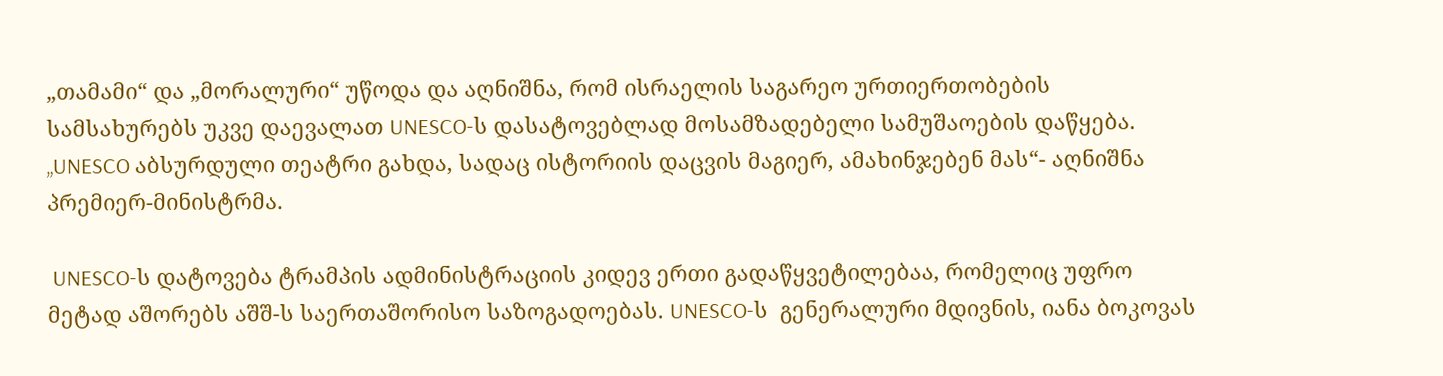„თამამი“ და „მორალური“ უწოდა და აღნიშნა, რომ ისრაელის საგარეო ურთიერთობების სამსახურებს უკვე დაევალათ UNESCO-ს დასატოვებლად მოსამზადებელი სამუშაოების დაწყება. „UNESCO აბსურდული თეატრი გახდა, სადაც ისტორიის დაცვის მაგიერ, ამახინჯებენ მას“- აღნიშნა პრემიერ-მინისტრმა.

 UNESCO-ს დატოვება ტრამპის ადმინისტრაციის კიდევ ერთი გადაწყვეტილებაა, რომელიც უფრო მეტად აშორებს აშშ-ს საერთაშორისო საზოგადოებას. UNESCO-ს  გენერალური მდივნის, იანა ბოკოვას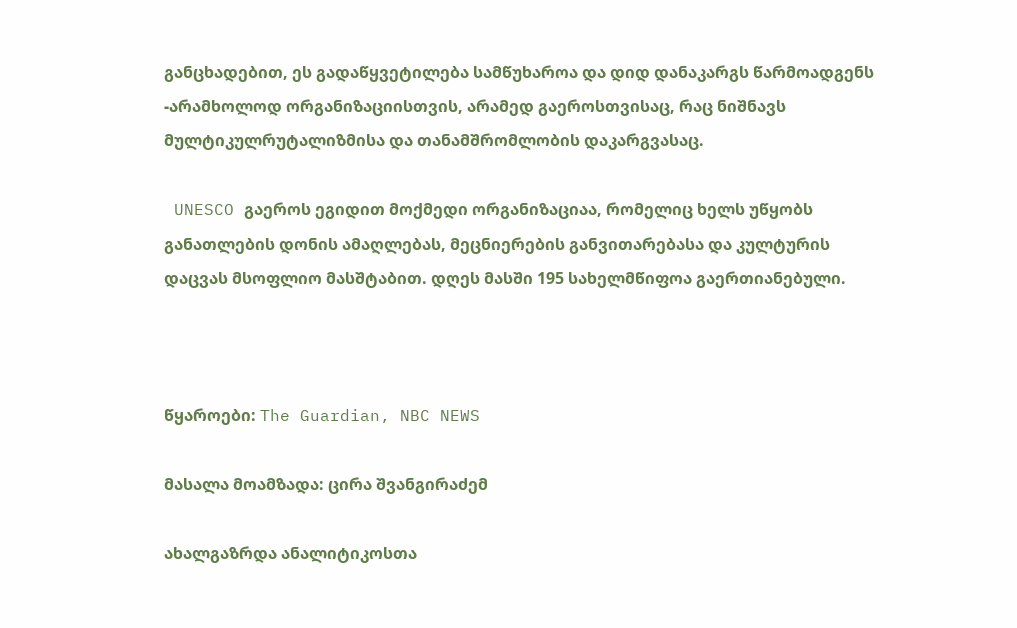განცხადებით, ეს გადაწყვეტილება სამწუხაროა და დიდ დანაკარგს წარმოადგენს -არამხოლოდ ორგანიზაციისთვის, არამედ გაეროსთვისაც, რაც ნიშნავს მულტიკულრუტალიზმისა და თანამშრომლობის დაკარგვასაც.

 UNESCO გაეროს ეგიდით მოქმედი ორგანიზაციაა, რომელიც ხელს უწყობს განათლების დონის ამაღლებას, მეცნიერების განვითარებასა და კულტურის დაცვას მსოფლიო მასშტაბით. დღეს მასში 195 სახელმწიფოა გაერთიანებული.



წყაროები: The Guardian, NBC NEWS

მასალა მოამზადა: ცირა შვანგირაძემ

ახალგაზრდა ანალიტიკოსთა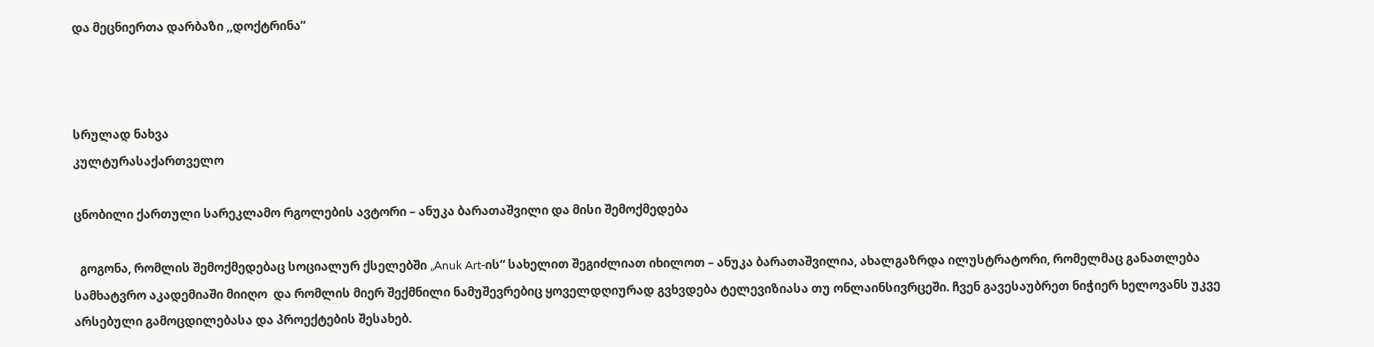და მეცნიერთა დარბაზი ,,დოქტრინა”



სრულად ნახვა
კულტურასაქართველო

ცნობილი ქართული სარეკლამო რგოლების ავტორი – ანუკა ბარათაშვილი და მისი შემოქმედება

  გოგონა, რომლის შემოქმედებაც სოციალურ ქსელებში „Anuk Art-ის“ სახელით შეგიძლიათ იხილოთ – ანუკა ბარათაშვილია, ახალგაზრდა ილუსტრატორი, რომელმაც განათლება სამხატვრო აკადემიაში მიიღო  და რომლის მიერ შექმნილი ნამუშევრებიც ყოველდღიურად გვხვდება ტელევიზიასა თუ ონლაინსივრცეში. ჩვენ გავესაუბრეთ ნიჭიერ ხელოვანს უკვე არსებული გამოცდილებასა და პროექტების შესახებ.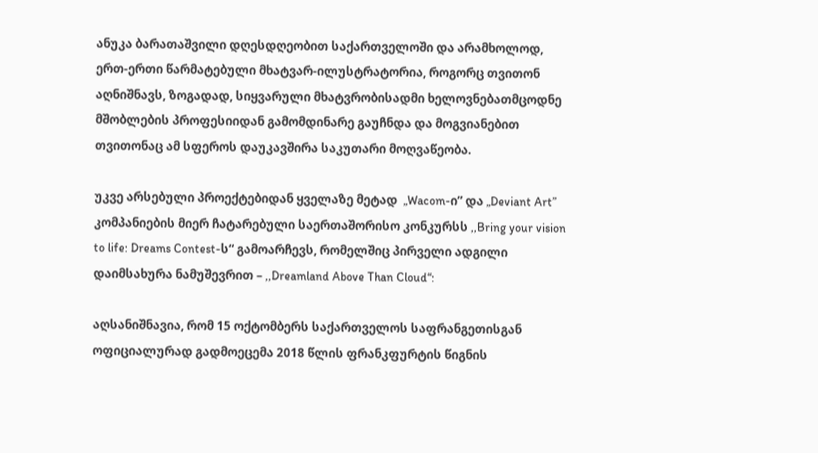ანუკა ბარათაშვილი დღესდღეობით საქართველოში და არამხოლოდ, ერთ-ერთი წარმატებული მხატვარ-ილუსტრატორია, როგორც თვითონ აღნიშნავს, ზოგადად, სიყვარული მხატვრობისადმი ხელოვნებათმცოდნე მშობლების პროფესიიდან გამომდინარე გაუჩნდა და მოგვიანებით თვითონაც ამ სფეროს დაუკავშირა საკუთარი მოღვაწეობა.

უკვე არსებული პროექტებიდან ყველაზე მეტად  „Wacom-ი” და „Deviant Art” კომპანიების მიერ ჩატარებული საერთაშორისო კონკურსს ,,Bring your vision to life: Dreams Contest-ს“ გამოარჩევს, რომელშიც პირველი ადგილი დაიმსახურა ნამუშევრით – ,,Dreamland Above Than Cloud“:

აღსანიშნავია, რომ 15 ოქტომბერს საქართველოს საფრანგეთისგან ოფიციალურად გადმოეცემა 2018 წლის ფრანკფურტის წიგნის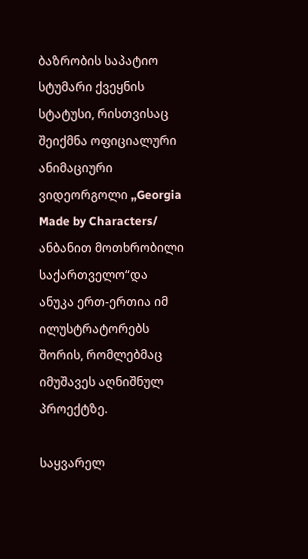ბაზრობის საპატიო სტუმარი ქვეყნის სტატუსი, რისთვისაც შეიქმნა ოფიციალური ანიმაციური ვიდეორგოლი „Georgia Made by Characters/ ანბანით მოთხრობილი საქართველო“და ანუკა ერთ-ერთია იმ ილუსტრატორებს შორის, რომლებმაც იმუშავეს აღნიშნულ პროექტზე.

საყვარელ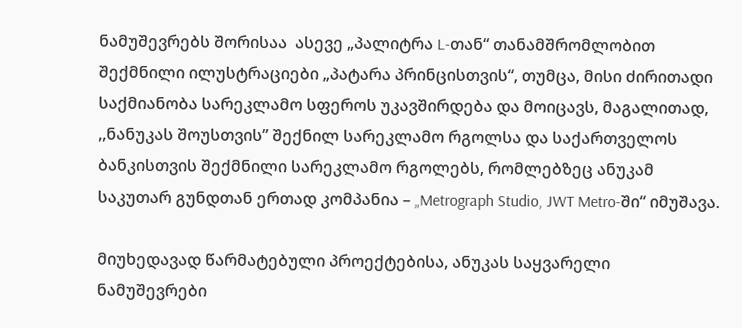ნამუშევრებს შორისაა  ასევე „პალიტრა L-თან“ თანამშრომლობით შექმნილი ილუსტრაციები „პატარა პრინცისთვის“, თუმცა, მისი ძირითადი საქმიანობა სარეკლამო სფეროს უკავშირდება და მოიცავს, მაგალითად, ,,ნანუკას შოუსთვის” შექნილ სარეკლამო რგოლსა და საქართველოს ბანკისთვის შექმნილი სარეკლამო რგოლებს, რომლებზეც ანუკამ საკუთარ გუნდთან ერთად კომპანია – „Metrograph Studio, JWT Metro-ში“ იმუშავა.

მიუხედავად წარმატებული პროექტებისა, ანუკას საყვარელი ნამუშევრები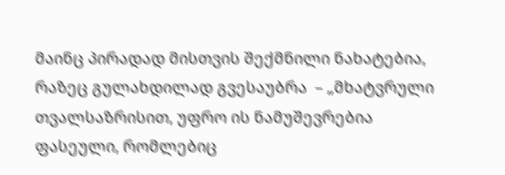მაინც პირადად მისთვის შექმნილი ნახატებია, რაზეც გულახდილად გვესაუბრა  – „მხატვრული თვალსაზრისით, უფრო ის ნამუშევრებია ფასეული, რომლებიც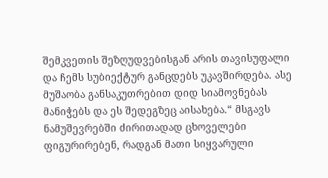შემკვეთის შეზღუდვებისგან არის თავისუფალი და ჩემს სუბიექტურ განცდებს უკავშირდება. ასე მუშაობა განსაკუთრებით დიდ სიამოვნებას მანიჭებს და ეს შედეგზეც აისახება.“ მსგავს ნამუშევრებში ძირითადად ცხოველები ფიგურირებენ, რადგან მათი სიყვარული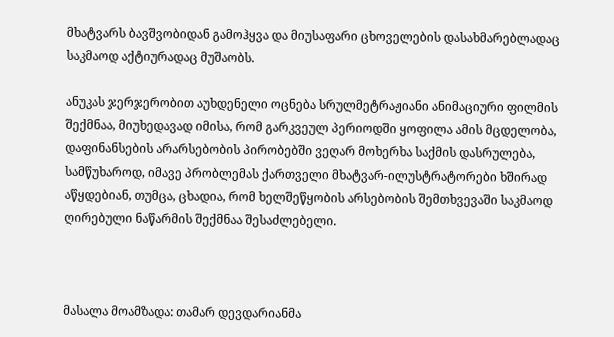მხატვარს ბავშვობიდან გამოჰყვა და მიუსაფარი ცხოველების დასახმარებლადაც საკმაოდ აქტიურადაც მუშაობს.

ანუკას ჯერჯერობით აუხდენელი ოცნება სრულმეტრაჟიანი ანიმაციური ფილმის შექმნაა, მიუხედავად იმისა, რომ გარკვეულ პერიოდში ყოფილა ამის მცდელობა, დაფინანსების არარსებობის პირობებში ვეღარ მოხერხა საქმის დასრულება, სამწუხაროდ, იმავე პრობლემას ქართველი მხატვარ-ილუსტრატორები ხშირად აწყდებიან, თუმცა, ცხადია, რომ ხელშეწყობის არსებობის შემთხვევაში საკმაოდ ღირებული ნაწარმის შექმნაა შესაძლებელი.



მასალა მოამზადა: თამარ დევდარიანმა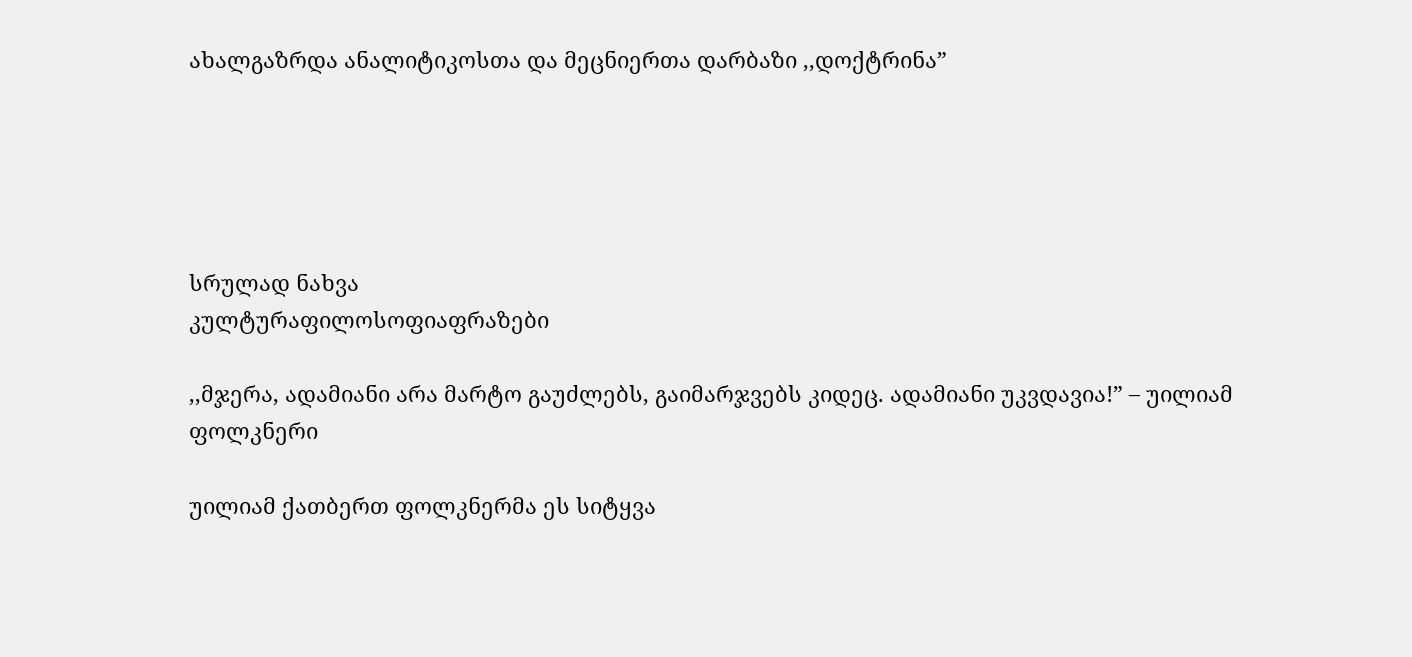ახალგაზრდა ანალიტიკოსთა და მეცნიერთა დარბაზი ,,დოქტრინა”





სრულად ნახვა
კულტურაფილოსოფიაფრაზები

,,მჯერა, ადამიანი არა მარტო გაუძლებს, გაიმარჯვებს კიდეც. ადამიანი უკვდავია!” – უილიამ ფოლკნერი

უილიამ ქათბერთ ფოლკნერმა ეს სიტყვა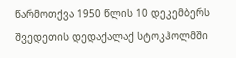წარმოთქვა 1950 წლის 10 დეკემბერს შვედეთის დედაქალაქ სტოკჰოლმში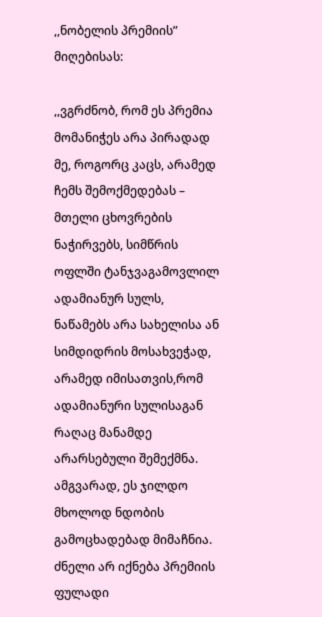,,ნობელის პრემიის” მიღებისას:

,,ვგრძნობ, რომ ეს პრემია მომანიჭეს არა პირადად მე, როგორც კაცს, არამედ ჩემს შემოქმედებას – მთელი ცხოვრების ნაჭირვებს, სიმწრის ოფლში ტანჯვაგამოვლილ ადამიანურ სულს, ნაწამებს არა სახელისა ან სიმდიდრის მოსახვეჭად, არამედ იმისათვის,რომ ადამიანური სულისაგან რაღაც მანამდე არარსებული შემექმნა. ამგვარად, ეს ჯილდო მხოლოდ ნდობის გამოცხადებად მიმაჩნია. ძნელი არ იქნება პრემიის ფულადი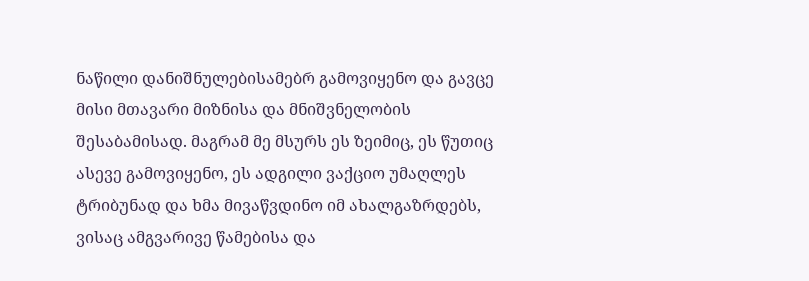ნაწილი დანიშნულებისამებრ გამოვიყენო და გავცე მისი მთავარი მიზნისა და მნიშვნელობის შესაბამისად. მაგრამ მე მსურს ეს ზეიმიც, ეს წუთიც ასევე გამოვიყენო, ეს ადგილი ვაქციო უმაღლეს ტრიბუნად და ხმა მივაწვდინო იმ ახალგაზრდებს, ვისაც ამგვარივე წამებისა და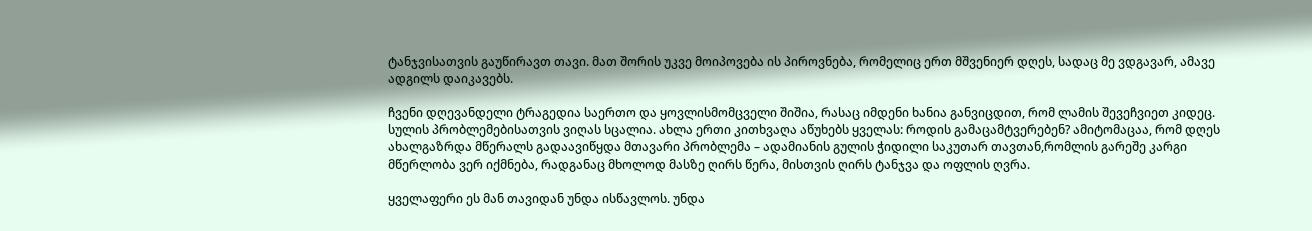ტანჯვისათვის გაუწირავთ თავი. მათ შორის უკვე მოიპოვება ის პიროვნება, რომელიც ერთ მშვენიერ დღეს, სადაც მე ვდგავარ, ამავე ადგილს დაიკავებს.

ჩვენი დღევანდელი ტრაგედია საერთო და ყოვლისმომცველი შიშია, რასაც იმდენი ხანია განვიცდით, რომ ლამის შევეჩვიეთ კიდეც. სულის პრობლემებისათვის ვიღას სცალია. ახლა ერთი კითხვაღა აწუხებს ყველას: როდის გამაცამტვერებენ? ამიტომაცაა, რომ დღეს ახალგაზრდა მწერალს გადაავიწყდა მთავარი პრობლემა – ადამიანის გულის ჭიდილი საკუთარ თავთან,რომლის გარეშე კარგი მწერლობა ვერ იქმნება, რადგანაც მხოლოდ მასზე ღირს წერა, მისთვის ღირს ტანჯვა და ოფლის ღვრა.

ყველაფერი ეს მან თავიდან უნდა ისწავლოს. უნდა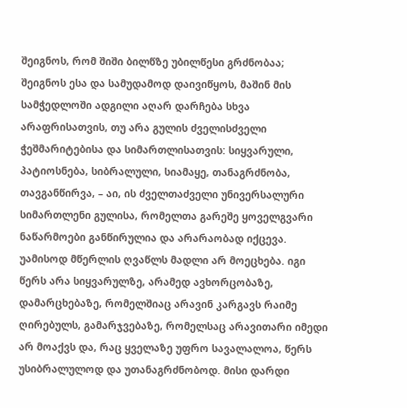შეიგნოს, რომ შიში ბილწზე უბილწესი გრძნობაა; შეიგნოს ესა და სამუდამოდ დაივიწყოს, მაშინ მის სამჭედლოში ადგილი აღარ დარჩება სხვა არაფრისათვის, თუ არა გულის ძველისძველი ჭეშმარიტებისა და სიმართლისათვის: სიყვარული, პატიოსნება, სიბრალული, სიამაყე, თანაგრძნობა, თავგანწირვა, – აი, ის ძველთაძველი უნივერსალური სიმართლენი გულისა, რომელთა გარეშე ყოველგვარი ნაწარმოები განწირულია და არარაობად იქცევა. უამისოდ მწერლის ღვაწლს მადლი არ მოეცხება. იგი წერს არა სიყვარულზე, არამედ ავხორცობაზე, დამარცხებაზე, რომელშიაც არავინ კარგავს რაიმე ღირებულს, გამარჯვებაზე, რომელსაც არავითარი იმედი არ მოაქვს და, რაც ყველაზე უფრო სავალალოა, წერს უსიბრალულოდ და უთანაგრძნობოდ. მისი დარდი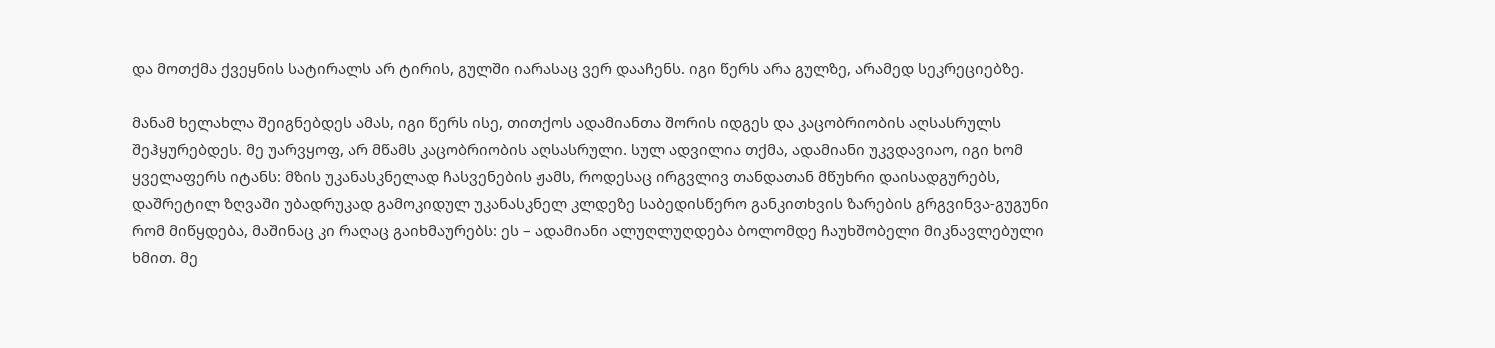და მოთქმა ქვეყნის სატირალს არ ტირის, გულში იარასაც ვერ დააჩენს. იგი წერს არა გულზე, არამედ სეკრეციებზე.

მანამ ხელახლა შეიგნებდეს ამას, იგი წერს ისე, თითქოს ადამიანთა შორის იდგეს და კაცობრიობის აღსასრულს შეჰყურებდეს. მე უარვყოფ, არ მწამს კაცობრიობის აღსასრული. სულ ადვილია თქმა, ადამიანი უკვდავიაო, იგი ხომ ყველაფერს იტანს: მზის უკანასკნელად ჩასვენების ჟამს, როდესაც ირგვლივ თანდათან მწუხრი დაისადგურებს, დაშრეტილ ზღვაში უბადრუკად გამოკიდულ უკანასკნელ კლდეზე საბედისწერო განკითხვის ზარების გრგვინვა-გუგუნი რომ მიწყდება, მაშინაც კი რაღაც გაიხმაურებს: ეს – ადამიანი ალუღლუღდება ბოლომდე ჩაუხშობელი მიკნავლებული ხმით. მე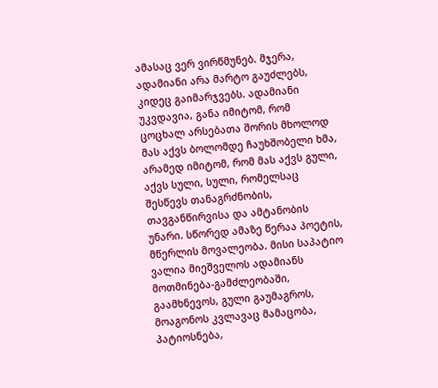ამასაც ვერ ვირწმუნებ. მჯერა, ადამიანი არა მარტო გაუძლებს, კიდეც გაიმარჯვებს. ადამიანი უკვდავია, განა იმიტომ, რომ ცოცხალ არსებათა შორის მხოლოდ მას აქვს ბოლომდე ჩაუხშობელი ხმა, არამედ იმიტომ, რომ მას აქვს გული, აქვს სული, სული, რომელსაც შესწევს თანაგრძნობის, თავგანწირვისა და ამტანობის უნარი. სწორედ ამაზე წერაა პოეტის, მწერლის მოვალეობა. მისი საპატიო ვალია მიეშველოს ადამიანს მოთმინება-გამძლეობაში, გაამხნევოს, გული გაუმაგროს, მოაგონოს კვლავაც მამაცობა, პატიოსნება,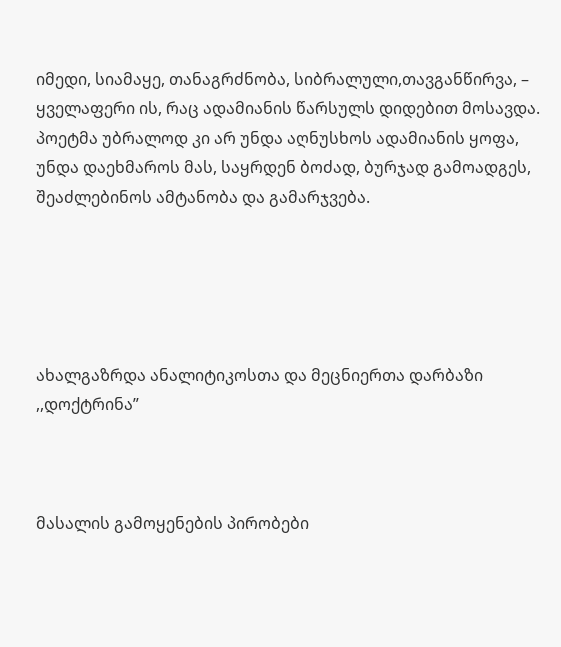იმედი, სიამაყე, თანაგრძნობა, სიბრალული,თავგანწირვა, – ყველაფერი ის, რაც ადამიანის წარსულს დიდებით მოსავდა. პოეტმა უბრალოდ კი არ უნდა აღნუსხოს ადამიანის ყოფა, უნდა დაეხმაროს მას, საყრდენ ბოძად, ბურჯად გამოადგეს, შეაძლებინოს ამტანობა და გამარჯვება.





ახალგაზრდა ანალიტიკოსთა და მეცნიერთა დარბაზი ,,დოქტრინა”



მასალის გამოყენების პირობები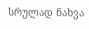სრულად ნახვა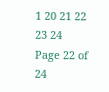1 20 21 22 23 24
Page 22 of 24